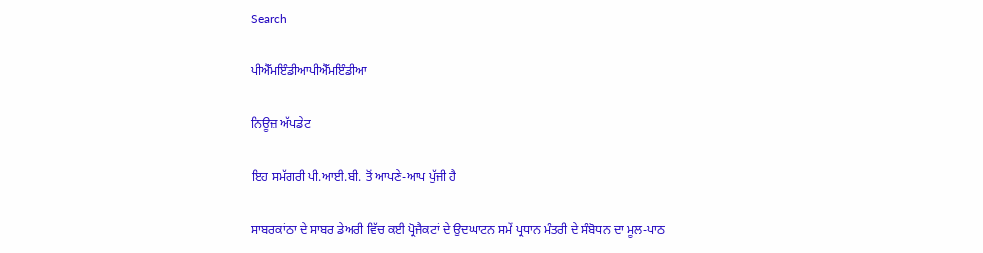Search

ਪੀਐੱਮਇੰਡੀਆਪੀਐੱਮਇੰਡੀਆ

ਨਿਊਜ਼ ਅੱਪਡੇਟ

ਇਹ ਸਮੱਗਰੀ ਪੀ.ਆਈ.ਬੀ. ਤੋਂ ਆਪਣੇ-ਆਪ ਪੁੱਜੀ ਹੈ

ਸਾਬਰਕਾਂਠਾ ਦੇ ਸਾਬਰ ਡੇਅਰੀ ਵਿੱਚ ਕਈ ਪ੍ਰੋਜੈਕਟਾਂ ਦੇ ਉਦਘਾਟਨ ਸਮੇਂ ਪ੍ਰਧਾਨ ਮੰਤਰੀ ਦੇ ਸੰਬੋਧਨ ਦਾ ਮੂਲ-ਪਾਠ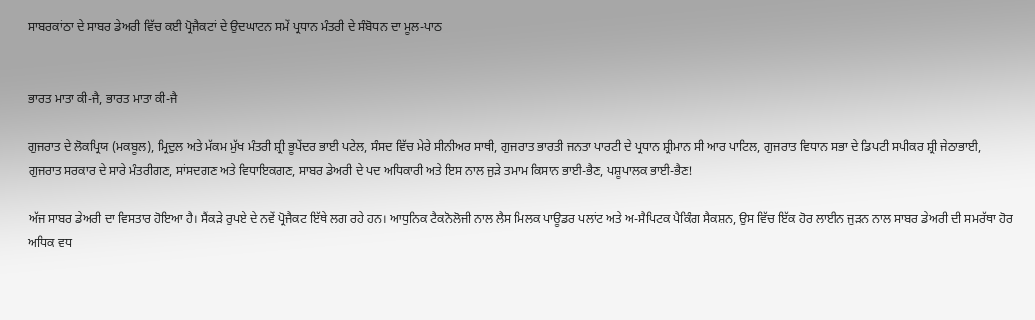ਸਾਬਰਕਾਂਠਾ ਦੇ ਸਾਬਰ ਡੇਅਰੀ ਵਿੱਚ ਕਈ ਪ੍ਰੋਜੈਕਟਾਂ ਦੇ ਉਦਘਾਟਨ ਸਮੇਂ ਪ੍ਰਧਾਨ ਮੰਤਰੀ ਦੇ ਸੰਬੋਧਨ ਦਾ ਮੂਲ-ਪਾਠ


ਭਾਰਤ ਮਾਤਾ ਕੀ-ਜੈ, ਭਾਰਤ ਮਾਤਾ ਕੀ-ਜੈ

ਗੁਜਰਾਤ ਦੇ ਲੋਕਪ੍ਰਿਯ (ਮਕਬੂਲ), ਮ੍ਰਿਦੁਲ ਅਤੇ ਮੱਕਮ ਮੁੱਖ ਮੰਤਰੀ ਸ਼੍ਰੀ ਭੂਪੇਂਦਰ ਭਾਈ ਪਟੇਲ, ਸੰਸਦ ਵਿੱਚ ਮੇਰੇ ਸੀਨੀਅਰ ਸਾਥੀ, ਗੁਜਰਾਤ ਭਾਰਤੀ ਜਨਤਾ ਪਾਰਟੀ ਦੇ ਪ੍ਰਧਾਨ ਸ਼੍ਰੀਮਾਨ ਸੀ ਆਰ ਪਾਟਿਲ, ਗੁਜਰਾਤ ਵਿਧਾਨ ਸਭਾ ਦੇ ਡਿਪਟੀ ਸਪੀਕਰ ਸ਼੍ਰੀ ਜੇਠਾਭਾਈ, ਗੁਜਰਾਤ ਸਰਕਾਰ ਦੇ ਸਾਰੇ ਮੰਤਰੀਗਣ, ਸਾਂਸਦਗਣ ਅਤੇ ਵਿਧਾਇਕਗਣ, ਸਾਬਰ ਡੇਅਰੀ ਦੇ ਪਦ ਅਧਿਕਾਰੀ ਅਤੇ ਇਸ ਨਾਲ ਜੁੜੇ ਤਮਾਮ ਕਿਸਾਨ ਭਾਈ-ਭੈਣ, ਪਸ਼ੂਪਾਲਕ ਭਾਈ-ਭੈਣ!

ਅੱਜ ਸਾਬਰ ਡੇਅਰੀ ਦਾ ਵਿਸਤਾਰ ਹੋਇਆ ਹੈ। ਸੈਂਕੜੇ ਰੁਪਏ ਦੇ ਨਵੇਂ ਪ੍ਰੋਜੈਕਟ ਇੱਥੇ ਲਗ ਰਹੇ ਹਨ। ਆਧੁਨਿਕ ਟੈਕਨੋਲੋਜੀ ਨਾਲ ਲੈਸ ਮਿਲਕ ਪਾਊਡਰ ਪਲਾਂਟ ਅਤੇ ਅ-ਸੈਪਿਟਕ ਪੈਕਿੰਗ ਸੈਕਸ਼ਨ, ਉਸ ਵਿੱਚ ਇੱਕ ਹੋਰ ਲਾਈਨ ਜੁੜਨ ਨਾਲ ਸਾਬਰ ਡੇਅਰੀ ਦੀ ਸਮਰੱਥਾ ਹੋਰ ਅਧਿਕ ਵਧ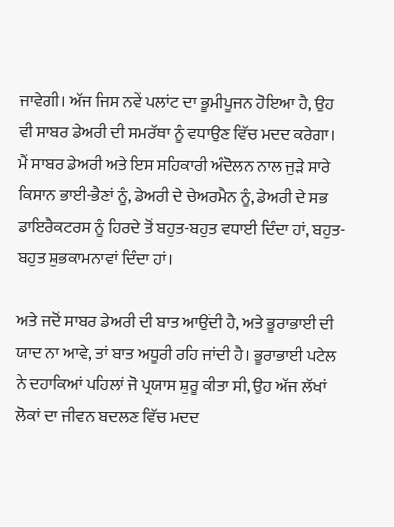ਜਾਵੇਗੀ। ਅੱਜ ਜਿਸ ਨਵੇਂ ਪਲਾਂਟ ਦਾ ਭੂਮੀਪੂਜਨ ਹੋਇਆ ਹੈ, ਉਹ ਵੀ ਸਾਬਰ ਡੇਅਰੀ ਦੀ ਸਮਰੱਥਾ ਨੂੰ ਵਧਾਉਣ ਵਿੱਚ ਮਦਦ ਕਰੇਗਾ। ਮੈਂ ਸਾਬਰ ਡੇਅਰੀ ਅਤੇ ਇਸ ਸਹਿਕਾਰੀ ਅੰਦੋਲਨ ਨਾਲ ਜੁੜੇ ਸਾਰੇ ਕਿਸਾਨ ਭਾਈ-ਭੈਣਾਂ ਨੂੰ, ਡੇਅਰੀ ਦੇ ਚੇਅਰਮੈਨ ਨੂੰ, ਡੇਅਰੀ ਦੇ ਸਭ ਡਾਇਰੈਕਟਰਸ ਨੂੰ ਹਿਰਦੇ ਤੋਂ ਬਹੁਤ-ਬਹੁਤ ਵਧਾਈ ਦਿੰਦਾ ਹਾਂ, ਬਹੁਤ-ਬਹੁਤ ਸ਼ੁਭਕਾਮਨਾਵਾਂ ਦਿੰਦਾ ਹਾਂ।

ਅਤੇ ਜਦੋਂ ਸਾਬਰ ਡੇਅਰੀ ਦੀ ਬਾਤ ਆਉਂਦੀ ਹੈ, ਅਤੇ ਭੂਰਾਭਾਈ ਦੀ ਯਾਦ ਨਾ ਆਵੇ, ਤਾਂ ਬਾਤ ਅਧੂਰੀ ਰਹਿ ਜਾਂਦੀ ਹੈ। ਭੂਰਾਭਾਈ ਪਟੇਲ ਨੇ ਦਹਾਕਿਆਂ ਪਹਿਲਾਂ ਜੋ ਪ੍ਰਯਾਸ ਸ਼ੁਰੂ ਕੀਤਾ ਸੀ, ਉਹ ਅੱਜ ਲੱਖਾਂ ਲੋਕਾਂ ਦਾ ਜੀਵਨ ਬਦਲਣ ਵਿੱਚ ਮਦਦ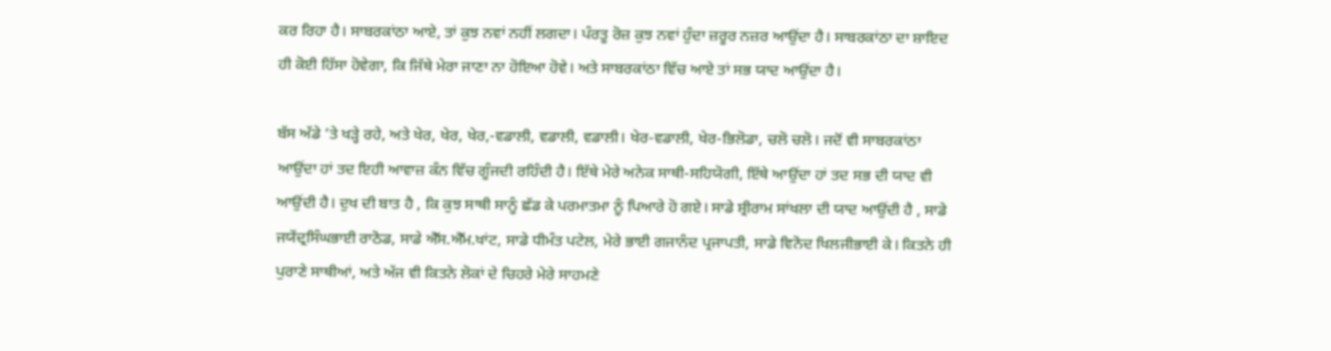ਕਰ ਰਿਹਾ ਹੈ। ਸਾਬਰਕਾਂਠਾ ਆਏ, ਤਾਂ ਕੁਝ ਨਵਾਂ ਨਹੀਂ ਲਗਦਾ। ਪੰਰਤੂ ਰੋਜ਼ ਕੁਝ ਨਵਾਂ ਹੁੰਦਾ ਜ਼ਰੂਰ ਨਜ਼ਰ ਆਉਂਦਾ ਹੈ। ਸਾਬਰਕਾਂਠਾ ਦਾ ਸ਼ਾਇਦ ਹੀ ਕੋਈ ਹਿੱਸਾ ਹੋਵੇਗਾ, ਕਿ ਜਿੱਥੇ ਮੇਰਾ ਜਾਣਾ ਨਾ ਹੋਇਆ ਹੋਵੇ। ਅਤੇ ਸਾਬਰਕਾਂਠਾ ਵਿੱਚ ਆਏ ਤਾਂ ਸਭ ਯਾਦ ਆਉਂਦਾ ਹੈ।

ਬੱਸ ਅੱਡੇ ’ਤੇ ਖੜ੍ਹੇ ਰਹੇ, ਅਤੇ ਖੇਰ, ਖੇਰ, ਖੇਰ,-ਵਡਾਲੀ, ਵਡਾਲੀ, ਵਡਾਲੀ। ਖੇਰ-ਵਡਾਲੀ, ਖੇਰ-ਭਿਲੋਡਾ, ਚਲੋ ਚਲੋ। ਜਦੋਂ ਵੀ ਸਾਬਰਕਾਂਠਾ ਆਉਂਦਾ ਹਾਂ ਤਦ ਇਹੀ ਆਵਾਜ਼ ਕੰਨ ਵਿੱਚ ਗੂੰਜਦੀ ਰਹਿੰਦੀ ਹੈ। ਇੱਥੇ ਮੇਰੇ ਅਨੇਕ ਸਾਥੀ-ਸਹਿਯੋਗੀ, ਇੱਥੇ ਆਉਂਦਾ ਹਾਂ ਤਦ ਸਭ ਦੀ ਯਾਦ ਵੀ ਆਉਂਦੀ ਹੈ। ਦੁਖ ਦੀ ਬਾਤ ਹੈ , ਕਿ ਕੁਝ ਸਾਥੀ ਸਾਨੂੰ ਛੱਡ ਕੇ ਪਰਮਾਤਮਾ ਨੂੰ ਪਿਆਰੇ ਹੋ ਗਏ। ਸਾਡੇ ਸ਼੍ਰੀਰਾਮ ਸਾਂਖਲਾ ਦੀ ਯਾਦ ਆਉਂਦੀ ਹੈ , ਸਾਡੇ ਜਯੇਂਦ੍ਰਸਿੰਘਭਾਈ ਰਾਠੋਡ, ਸਾਡੇ ਐੱਸ.ਐੱਮ.ਖਾਂਟ, ਸਾਡੇ ਧੀਮੰਤ ਪਟੇਲ, ਮੇਰੇ ਭਾਈ ਗਜਾਨੰਦ ਪ੍ਰਜਾਪਤੀ, ਸਾਡੇ ਵਿਨੋਦ ਖਿਲਜੀਭਾਈ ਕੇ। ਕਿਤਨੇ ਹੀ ਪੁਰਾਣੇ ਸਾਥੀਆਂ, ਅਤੇ ਅੱਜ ਵੀ ਕਿਤਨੇ ਲੋਕਾਂ ਦੇ ਚਿਹਰੇ ਮੇਰੇ ਸਾਹਮਣੇ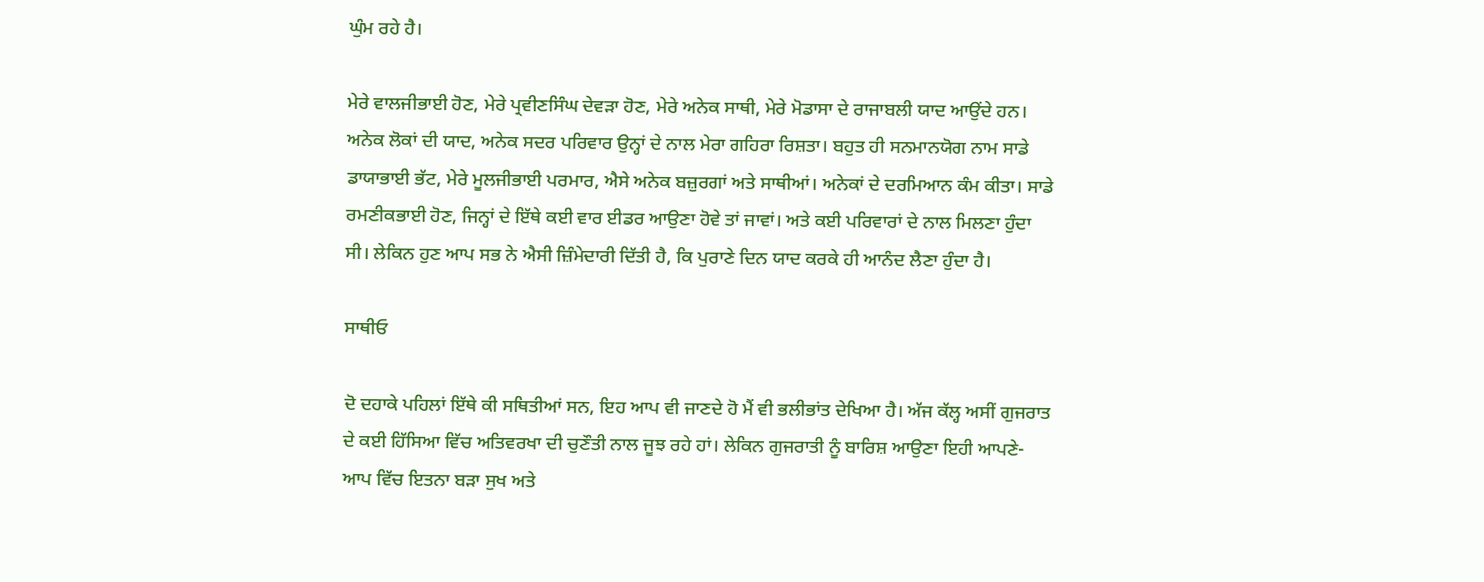ਘੁੰਮ ਰਹੇ ਹੈ।

ਮੇਰੇ ਵਾਲਜੀਭਾਈ ਹੋਣ, ਮੇਰੇ ਪ੍ਰਵੀਣਸਿੰਘ ਦੇਵੜਾ ਹੋਣ, ਮੇਰੇ ਅਨੇਕ ਸਾਥੀ, ਮੇਰੇ ਮੋਡਾਸਾ ਦੇ ਰਾਜਾਬਲੀ ਯਾਦ ਆਉਂਦੇ ਹਨ। ਅਨੇਕ ਲੋਕਾਂ ਦੀ ਯਾਦ, ਅਨੇਕ ਸਦਰ ਪਰਿਵਾਰ ਉਨ੍ਹਾਂ ਦੇ ਨਾਲ ਮੇਰਾ ਗਹਿਰਾ ਰਿਸ਼ਤਾ। ਬਹੁਤ ਹੀ ਸਨਮਾਨਯੋਗ ਨਾਮ ਸਾਡੇ ਡਾਯਾਭਾਈ ਭੱਟ, ਮੇਰੇ ਮੂਲਜੀਭਾਈ ਪਰਮਾਰ, ਐਸੇ ਅਨੇਕ ਬਜ਼ੁਰਗਾਂ ਅਤੇ ਸਾਥੀਆਂ। ਅਨੇਕਾਂ ਦੇ ਦਰਮਿਆਨ ਕੰਮ ਕੀਤਾ। ਸਾਡੇ ਰਮਣੀਕਭਾਈ ਹੋਣ, ਜਿਨ੍ਹਾਂ ਦੇ ਇੱਥੇ ਕਈ ਵਾਰ ਈਡਰ ਆਉਣਾ ਹੋਵੇ ਤਾਂ ਜਾਵਾਂ। ਅਤੇ ਕਈ ਪਰਿਵਾਰਾਂ ਦੇ ਨਾਲ ਮਿਲਣਾ ਹੁੰਦਾ ਸੀ। ਲੇਕਿਨ ਹੁਣ ਆਪ ਸਭ ਨੇ ਐਸੀ ਜ਼ਿੰਮੇਦਾਰੀ ਦਿੱਤੀ ਹੈ, ਕਿ ਪੁਰਾਣੇ ਦਿਨ ਯਾਦ ਕਰਕੇ ਹੀ ਆਨੰਦ ਲੈਣਾ ਹੁੰਦਾ ਹੈ।

ਸਾਥੀਓ

ਦੋ ਦਹਾਕੇ ਪਹਿਲਾਂ ਇੱਥੇ ਕੀ ਸਥਿਤੀਆਂ ਸਨ, ਇਹ ਆਪ ਵੀ ਜਾਣਦੇ ਹੋ ਮੈਂ ਵੀ ਭਲੀਭਾਂਤ ਦੇਖਿਆ ਹੈ। ਅੱਜ ਕੱਲ੍ਹ ਅਸੀਂ ਗੁਜਰਾਤ ਦੇ ਕਈ ਹਿੱਸਿਆ ਵਿੱਚ ਅਤਿਵਰਖਾ ਦੀ ਚੁਣੌਤੀ ਨਾਲ ਜੂਝ ਰਹੇ ਹਾਂ। ਲੇਕਿਨ ਗੁਜਰਾਤੀ ਨੂੰ ਬਾਰਿਸ਼ ਆਉਣਾ ਇਹੀ ਆਪਣੇ-ਆਪ ਵਿੱਚ ਇਤਨਾ ਬੜਾ ਸੁਖ ਅਤੇ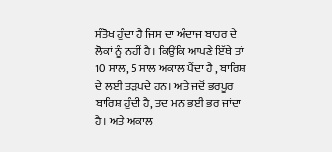ਸੰਤੋਖ ਹੁੰਦਾ ਹੈ ਜਿਸ ਦਾ ਅੰਦਾਜ ਬਾਹਰ ਦੇ ਲੋਕਾਂ ਨੂੰ ਨਹੀਂ ਹੈ। ਕਿਉਂਕਿ ਆਪਣੇ ਇੱਥੇ ਤਾਂ 10 ਸਾਲ, 5 ਸਾਲ ਅਕਾਲ ਪੈਂਦਾ ਹੈ , ਬਾਰਿਸ਼ ਦੇ ਲਈ ਤੜਪਦੇ ਹਨ। ਅਤੇ ਜਦੋਂ ਭਰਪੂਰ ਬਾਰਿਸ਼ ਹੁੰਦੀ ਹੈ, ਤਦ ਮਨ ਭਈ ਭਰ ਜਾਂਦਾ ਹੈ। ਅਤੇ ਅਕਾਲ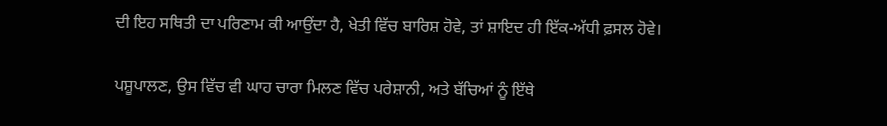ਦੀ ਇਹ ਸਥਿਤੀ ਦਾ ਪਰਿਣਾਮ ਕੀ ਆਉਂਦਾ ਹੈ, ਖੇਤੀ ਵਿੱਚ ਬਾਰਿਸ਼ ਹੋਵੇ, ਤਾਂ ਸ਼ਾਇਦ ਹੀ ਇੱਕ-ਅੱਧੀ ਫ਼ਸਲ ਹੋਵੇ।

ਪਸ਼ੂਪਾਲਣ, ਉਸ ਵਿੱਚ ਵੀ ਘਾਹ ਚਾਰਾ ਮਿਲਣ ਵਿੱਚ ਪਰੇਸ਼ਾਨੀ, ਅਤੇ ਬੱਚਿਆਂ ਨੂੰ ਇੱਥੇ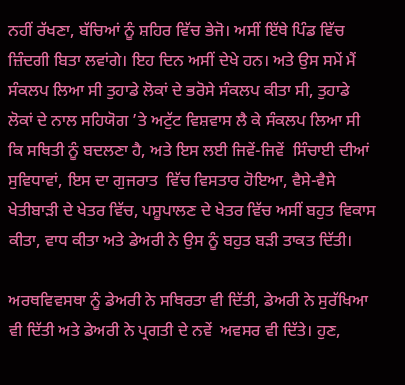ਨਹੀਂ ਰੱਖਣਾ, ਬੱਚਿਆਂ ਨੂੰ ਸ਼ਹਿਰ ਵਿੱਚ ਭੇਜੋ। ਅਸੀਂ ਇੱਥੇ ਪਿੰਡ ਵਿੱਚ ਜ਼ਿੰਦਗੀ ਬਿਤਾ ਲਵਾਂਗੇ। ਇਹ ਦਿਨ ਅਸੀਂ ਦੇਖੇ ਹਨ। ਅਤੇ ਉਸ ਸਮੇਂ ਮੈਂ ਸੰਕਲਪ ਲਿਆ ਸੀ ਤੁਹਾਡੇ ਲੋਕਾਂ ਦੇ ਭਰੋਸੇ ਸੰਕਲਪ ਕੀਤਾ ਸੀ, ਤੁਹਾਡੇ ਲੋਕਾਂ ਦੇ ਨਾਲ ਸਹਿਯੋਗ ’ਤੇ ਅਟੁੱਟ ਵਿਸ਼ਵਾਸ ਲੈ ਕੇ ਸੰਕਲਪ ਲਿਆ ਸੀ ਕਿ ਸਥਿਤੀ ਨੂੰ ਬਦਲਣਾ ਹੈ, ਅਤੇ ਇਸ ਲਈ ਜਿਵੇਂ-ਜਿਵੇਂ  ਸਿੰਚਾਈ ਦੀਆਂ ਸੁਵਿਧਾਵਾਂ, ਇਸ ਦਾ ਗੁਜਰਾਤ  ਵਿੱਚ ਵਿਸਤਾਰ ਹੋਇਆ, ਵੈਸੇ-ਵੈਸੇ ਖੇਤੀਬਾੜੀ ਦੇ ਖੇਤਰ ਵਿੱਚ, ਪਸ਼ੂਪਾਲਣ ਦੇ ਖੇਤਰ ਵਿੱਚ ਅਸੀਂ ਬਹੁਤ ਵਿਕਾਸ ਕੀਤਾ, ਵਾਧ ਕੀਤਾ ਅਤੇ ਡੇਅਰੀ ਨੇ ਉਸ ਨੂੰ ਬਹੁਤ ਬੜੀ ਤਾਕਤ ਦਿੱਤੀ।

ਅਰਥਵਿਵਸਥਾ ਨੂੰ ਡੇਅਰੀ ਨੇ ਸਥਿਰਤਾ ਵੀ ਦਿੱਤੀ, ਡੇਅਰੀ ਨੇ ਸੁਰੱਖਿਆ ਵੀ ਦਿੱਤੀ ਅਤੇ ਡੇਅਰੀ ਨੇ ਪ੍ਰਗਤੀ ਦੇ ਨਵੇਂ  ਅਵਸਰ ਵੀ ਦਿੱਤੇ। ਹੁਣ,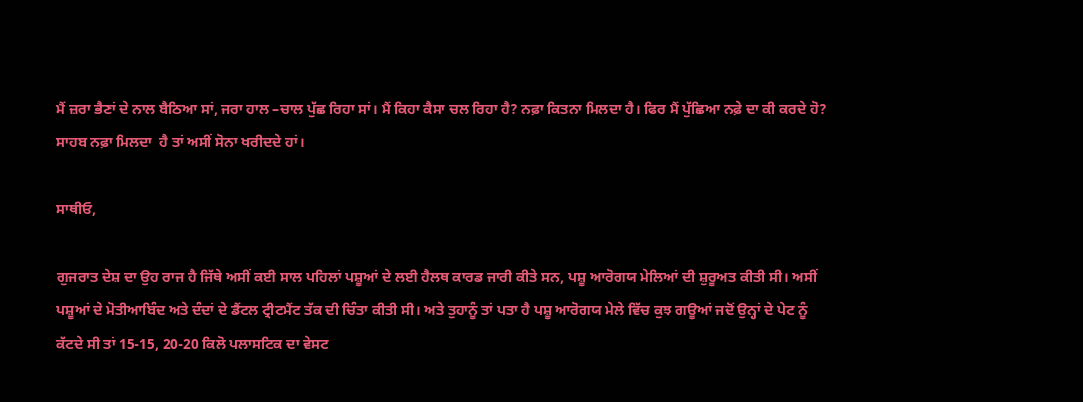ਮੈਂ ਜ਼ਰਾ ਭੈਣਾਂ ਦੇ ਨਾਲ ਬੈਠਿਆ ਸਾਂ, ਜਰਾ ਹਾਲ –ਚਾਲ ਪੁੱਛ ਰਿਹਾ ਸਾਂ। ਮੈਂ ਕਿਹਾ ਕੈਸਾ ਚਲ ਰਿਹਾ ਹੈ? ਨਫ਼ਾ ਕਿਤਨਾ ਮਿਲਦਾ ਹੈ। ਫਿਰ ਮੈਂ ਪੁੱਛਿਆ ਨਫ਼ੇ ਦਾ ਕੀ ਕਰਦੇ ਹੋ? ਸਾਹਬ ਨਫ਼ਾ ਮਿਲਦਾ  ਹੈ ਤਾਂ ਅਸੀਂ ਸੋਨਾ ਖਰੀਦਦੇ ਹਾਂ।

ਸਾਥੀਓ,

ਗੁਜਰਾਤ ਦੇਸ਼ ਦਾ ਉਹ ਰਾਜ ਹੈ ਜਿੱਥੇ ਅਸੀਂ ਕਈ ਸਾਲ ਪਹਿਲਾਂ ਪਸ਼ੂਆਂ ਦੇ ਲਈ ਹੈਲਥ ਕਾਰਡ ਜਾਰੀ ਕੀਤੇ ਸਨ, ਪਸ਼ੂ ਆਰੋਗਯ ਮੇਲਿਆਂ ਦੀ ਸ਼ੁਰੂਅਤ ਕੀਤੀ ਸੀ। ਅਸੀਂ ਪਸ਼ੂਆਂ ਦੇ ਮੋਤੀਆਬਿੰਦ ਅਤੇ ਦੰਦਾਂ ਦੇ ਡੈਂਟਲ ਟ੍ਰੀਟਮੈਂਟ ਤੱਕ ਦੀ ਚਿੰਤਾ ਕੀਤੀ ਸੀ। ਅਤੇ ਤੁਹਾਨੂੰ ਤਾਂ ਪਤਾ ਹੈ ਪਸ਼ੂ ਆਰੋਗਯ ਮੇਲੇ ਵਿੱਚ ਕੁਝ ਗਊਆਂ ਜਦੋਂ ਉਨ੍ਹਾਂ ਦੇ ਪੇਟ ਨੂੰ ਕੱਟਦੇ ਸੀ ਤਾਂ 15-15, 20-20 ਕਿਲੋ ਪਲਾਸਟਿਕ ਦਾ ਵੇਸਟ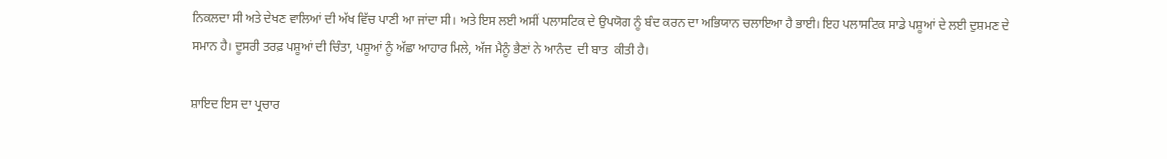ਨਿਕਲਦਾ ਸੀ ਅਤੇ ਦੇਖਣ ਵਾਲਿਆਂ ਦੀ ਅੱਖ ਵਿੱਚ ਪਾਣੀ ਆ ਜਾਂਦਾ ਸੀ। ਅਤੇ ਇਸ ਲਈ ਅਸੀਂ ਪਲਾਸਟਿਕ ਦੇ ਉਪਯੋਗ ਨੂੰ ਬੰਦ ਕਰਨ ਦਾ ਅਭਿਯਾਨ ਚਲਾਇਆ ਹੈ ਭਾਈ। ਇਹ ਪਲਾਸਟਿਕ ਸਾਡੇ ਪਸ਼ੂਆਂ ਦੇ ਲਈ ਦੁਸ਼ਮਣ ਦੇ ਸਮਾਨ ਹੈ। ਦੂਸਰੀ ਤਰਫ਼ ਪਸ਼ੂਆਂ ਦੀ ਚਿੰਤਾ, ਪਸ਼ੂਆਂ ਨੂੰ ਅੱਛਾ ਆਹਾਰ ਮਿਲੇ, ਅੱਜ ਮੈਨੂੰ ਭੈਣਾਂ ਨੇ ਆਨੰਦ  ਦੀ ਬਾਤ  ਕੀਤੀ ਹੈ।

ਸ਼ਾਇਦ ਇਸ ਦਾ ਪ੍ਰਚਾਰ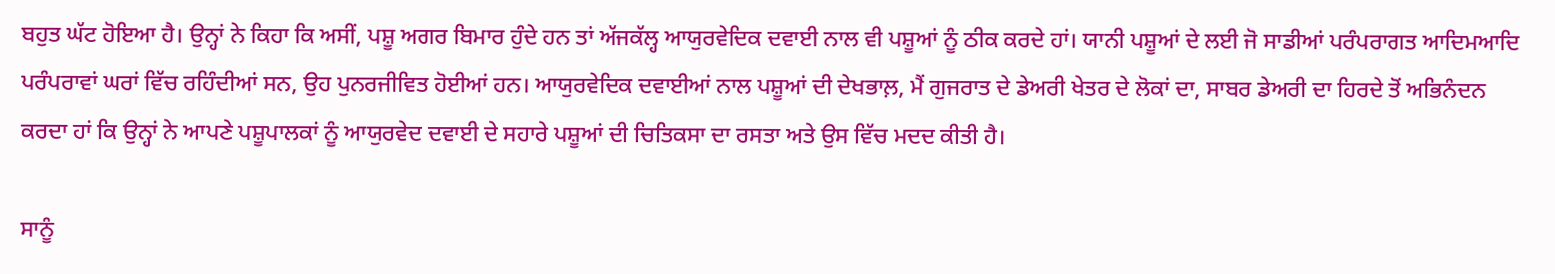ਬਹੁਤ ਘੱਟ ਹੋਇਆ ਹੈ। ਉਨ੍ਹਾਂ ਨੇ ਕਿਹਾ ਕਿ ਅਸੀਂ, ਪਸ਼ੂ ਅਗਰ ਬਿਮਾਰ ਹੁੰਦੇ ਹਨ ਤਾਂ ਅੱਜਕੱਲ੍ਹ ਆਯੁਰਵੇਦਿਕ ਦਵਾਈ ਨਾਲ ਵੀ ਪਸ਼ੂਆਂ ਨੂੰ ਠੀਕ ਕਰਦੇ ਹਾਂ। ਯਾਨੀ ਪਸ਼ੂਆਂ ਦੇ ਲਈ ਜੋ ਸਾਡੀਆਂ ਪਰੰਪਰਾਗਤ ਆਦਿਮਆਦਿ ਪਰੰਪਰਾਵਾਂ ਘਰਾਂ ਵਿੱਚ ਰਹਿੰਦੀਆਂ ਸਨ, ਉਹ ਪੁਨਰਜੀਵਿਤ ਹੋਈਆਂ ਹਨ। ਆਯੁਰਵੇਦਿਕ ਦਵਾਈਆਂ ਨਾਲ ਪਸ਼ੂਆਂ ਦੀ ਦੇਖਭਾਲ਼, ਮੈਂ ਗੁਜਰਾਤ ਦੇ ਡੇਅਰੀ ਖੇਤਰ ਦੇ ਲੋਕਾਂ ਦਾ, ਸਾਬਰ ਡੇਅਰੀ ਦਾ ਹਿਰਦੇ ਤੋਂ ਅਭਿਨੰਦਨ ਕਰਦਾ ਹਾਂ ਕਿ ਉਨ੍ਹਾਂ ਨੇ ਆਪਣੇ ਪਸ਼ੂਪਾਲਕਾਂ ਨੂੰ ਆਯੁਰਵੇਦ ਦਵਾਈ ਦੇ ਸਹਾਰੇ ਪਸ਼ੂਆਂ ਦੀ ਚਿਤਿਕਸਾ ਦਾ ਰਸਤਾ ਅਤੇ ਉਸ ਵਿੱਚ ਮਦਦ ਕੀਤੀ ਹੈ।

ਸਾਨੂੰ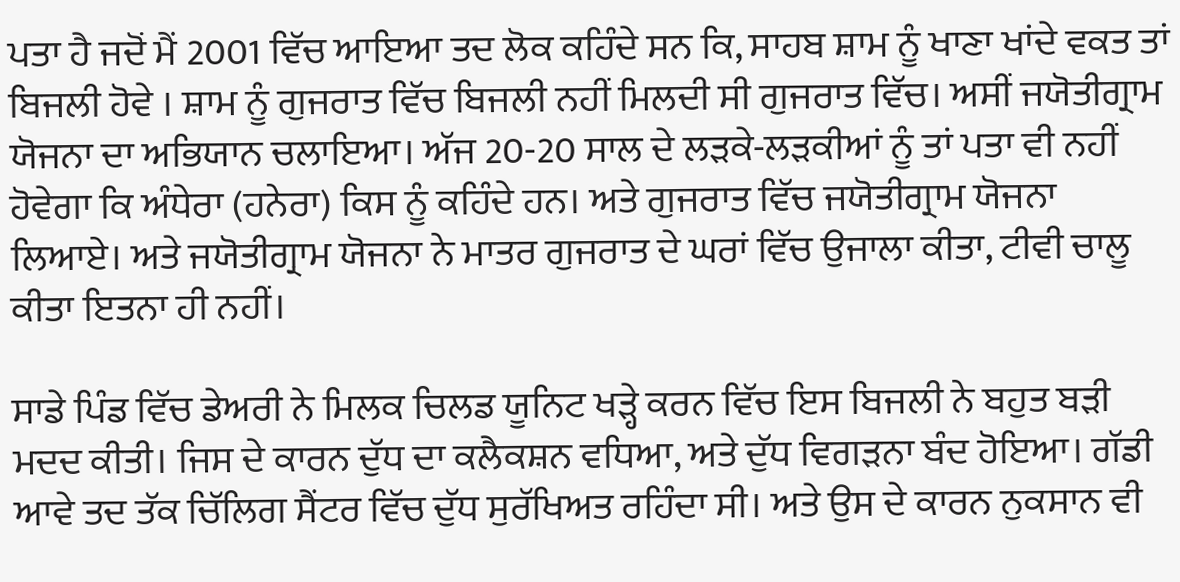ਪਤਾ ਹੈ ਜਦੋਂ ਮੈਂ 2001 ਵਿੱਚ ਆਇਆ ਤਦ ਲੋਕ ਕਹਿੰਦੇ ਸਨ ਕਿ, ਸਾਹਬ ਸ਼ਾਮ ਨੂੰ ਖਾਣਾ ਖਾਂਦੇ ਵਕਤ ਤਾਂ ਬਿਜਲੀ ਹੋਵੇ । ਸ਼ਾਮ ਨੂੰ ਗੁਜਰਾਤ ਵਿੱਚ ਬਿਜਲੀ ਨਹੀਂ ਮਿਲਦੀ ਸੀ ਗੁਜਰਾਤ ਵਿੱਚ। ਅਸੀਂ ਜਯੋਤੀਗ੍ਰਾਮ ਯੋਜਨਾ ਦਾ ਅਭਿਯਾਨ ਚਲਾਇਆ। ਅੱਜ 20-20 ਸਾਲ ਦੇ ਲੜਕੇ-ਲੜਕੀਆਂ ਨੂੰ ਤਾਂ ਪਤਾ ਵੀ ਨਹੀਂ ਹੋਵੇਗਾ ਕਿ ਅੰਧੇਰਾ (ਹਨੇਰਾ) ਕਿਸ ਨੂੰ ਕਹਿੰਦੇ ਹਨ। ਅਤੇ ਗੁਜਰਾਤ ਵਿੱਚ ਜਯੋਤੀਗ੍ਰਾਮ ਯੋਜਨਾ ਲਿਆਏ। ਅਤੇ ਜਯੋਤੀਗ੍ਰਾਮ ਯੋਜਨਾ ਨੇ ਮਾਤਰ ਗੁਜਰਾਤ ਦੇ ਘਰਾਂ ਵਿੱਚ ਉਜਾਲਾ ਕੀਤਾ, ਟੀਵੀ ਚਾਲੂ ਕੀਤਾ ਇਤਨਾ ਹੀ ਨਹੀਂ।

ਸਾਡੇ ਪਿੰਡ ਵਿੱਚ ਡੇਅਰੀ ਨੇ ਮਿਲਕ ਚਿਲਡ ਯੂਨਿਟ ਖੜ੍ਹੇ ਕਰਨ ਵਿੱਚ ਇਸ ਬਿਜਲੀ ਨੇ ਬਹੁਤ ਬੜੀ ਮਦਦ ਕੀਤੀ। ਜਿਸ ਦੇ ਕਾਰਨ ਦੁੱਧ ਦਾ ਕਲੈਕਸ਼ਨ ਵਧਿਆ, ਅਤੇ ਦੁੱਧ ਵਿਗੜਨਾ ਬੰਦ ਹੋਇਆ। ਗੱਡੀ ਆਵੇ ਤਦ ਤੱਕ ਚਿੱਲਿਗ ਸੈਂਟਰ ਵਿੱਚ ਦੁੱਧ ਸੁਰੱਖਿਅਤ ਰਹਿੰਦਾ ਸੀ। ਅਤੇ ਉਸ ਦੇ ਕਾਰਨ ਨੁਕਸਾਨ ਵੀ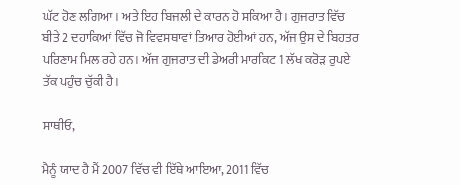ਘੱਟ ਹੋਣ ਲਗਿਆ। ਅਤੇ ਇਹ ਬਿਜਲੀ ਦੇ ਕਾਰਨ ਹੋ ਸਕਿਆ ਹੈ। ਗੁਜਰਾਤ ਵਿੱਚ ਬੀਤੇ 2 ਦਹਾਕਿਆਂ ਵਿੱਚ ਜੋ ਵਿਵਸਥਾਵਾਂ ਤਿਆਰ ਹੋਈਆਂ ਹਨ, ਅੱਜ ਉਸ ਦੇ ਬਿਹਤਰ ਪਰਿਣਾਮ ਮਿਲ ਰਹੇ ਹਨ। ਅੱਜ ਗੁਜਰਾਤ ਦੀ ਡੇਅਰੀ ਮਾਰਕਿਟ 1 ਲੱਖ ਕਰੋੜ ਰੁਪਏ ਤੱਕ ਪਹੁੰਚ ਚੁੱਕੀ ਹੈ।

ਸਾਥੀਓ,

ਮੈਨੂੰ ਯਾਦ ਹੈ ਮੈਂ 2007 ਵਿੱਚ ਵੀ ਇੱਥੇ ਆਇਆ, 2011 ਵਿੱਚ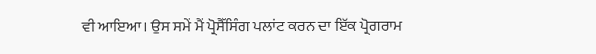ਵੀ ਆਇਆ। ਉਸ ਸਮੇਂ ਮੈਂ ਪ੍ਰੋਸੈੱਸਿੰਗ ਪਲਾਂਟ ਕਰਨ ਦਾ ਇੱਕ ਪ੍ਰੋਗਰਾਮ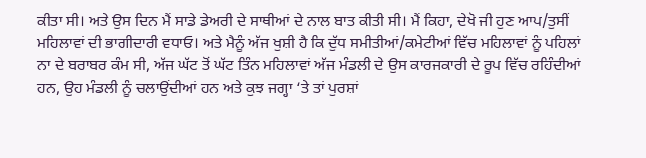ਕੀਤਾ ਸੀ। ਅਤੇ ਉਸ ਦਿਨ ਮੈਂ ਸਾਡੇ ਡੇਅਰੀ ਦੇ ਸਾਥੀਆਂ ਦੇ ਨਾਲ ਬਾਤ ਕੀਤੀ ਸੀ। ਮੈਂ ਕਿਹਾ, ਦੇਖੋ ਜੀ ਹੁਣ ਆਪ/ਤੁਸੀਂ ਮਹਿਲਾਵਾਂ ਦੀ ਭਾਗੀਦਾਰੀ ਵਧਾਓ। ਅਤੇ ਮੈਨੂੰ ਅੱਜ ਖੁਸ਼ੀ ਹੈ ਕਿ ਦੁੱਧ ਸਮੀਤੀਆਂ/ਕਮੇਟੀਆਂ ਵਿੱਚ ਮਹਿਲਾਵਾਂ ਨੂੰ ਪਹਿਲਾਂ ਨਾ ਦੇ ਬਰਾਬਰ ਕੰਮ ਸੀ, ਅੱਜ ਘੱਟ ਤੋਂ ਘੱਟ ਤਿੰਨ ਮਹਿਲਾਵਾਂ ਅੱਜ ਮੰਡਲੀ ਦੇ ਉਸ ਕਾਰਜਕਾਰੀ ਦੇ ਰੂਪ ਵਿੱਚ ਰਹਿੰਦੀਆਂ ਹਨ, ਉਹ ਮੰਡਲੀ ਨੂੰ ਚਲਾਉਂਦੀਆਂ ਹਨ ਅਤੇ ਕੁਝ ਜਗ੍ਹਾ ‘ਤੇ ਤਾਂ ਪੁਰਸ਼ਾਂ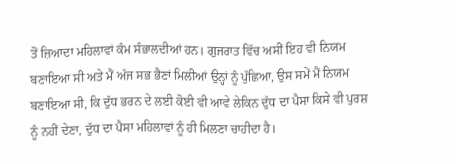ਤੋਂ ਜ਼ਿਆਦਾ ਮਹਿਲਾਵਾਂ ਕੰਮ ਸੰਭਾਲਦੀਆਂ ਹਨ। ਗੁਜਰਾਤ ਵਿੱਚ ਅਸੀਂ ਇਹ ਵੀ ਨਿਯਮ ਬਣਾਇਆ ਸੀ ਅਤੇ ਮੈਂ ਅੱਜ ਸਭ ਭੈਣਾਂ ਮਿਲੀਆਂ ਉਨ੍ਹਾਂ ਨੂੰ ਪੁੱਛਿਆ, ਉਸ ਸਮੇਂ ਮੈਂ ਨਿਯਮ ਬਣਾਇਆ ਸੀ, ਕਿ ਦੁੱਧ ਭਰਨ ਦੇ ਲਈ ਕੋਈ ਵੀ ਆਵੇ ਲੇਕਿਨ ਦੁੱਧ ਦਾ ਪੈਸਾ ਕਿਸੇ ਵੀ ਪੁਰਸ਼ ਨੂੰ ਨਹੀਂ ਦੇਣਾ, ਦੁੱਧ ਦਾ ਪੈਸਾ ਮਹਿਲਾਵਾਂ ਨੂੰ ਹੀ ਮਿਲਣਾ ਚਾਹੀਦਾ ਹੈ।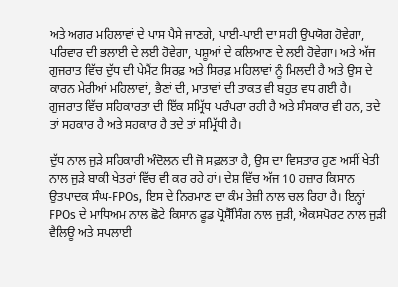ਅਤੇ ਅਗਰ ਮਹਿਲਾਵਾਂ ਦੇ ਪਾਸ ਪੈਸੇ ਜਾਣਗੇ, ਪਾਈ-ਪਾਈ ਦਾ ਸਹੀ ਉਪਯੋਗ ਹੋਵੇਗਾ, ਪਰਿਵਾਰ ਦੀ ਭਲਾਈ ਦੇ ਲਈ ਹੋਵੇਗਾ, ਪਸ਼ੂਆਂ ਦੇ ਕਲਿਆਣ ਦੇ ਲਈ ਹੋਵੇਗਾ। ਅਤੇ ਅੱਜ ਗੁਜਰਾਤ ਵਿੱਚ ਦੁੱਧ ਦੀ ਪੇਮੈਂਟ ਸਿਰਫ਼ ਅਤੇ ਸਿਰਫ਼ ਮਹਿਲਾਵਾਂ ਨੂੰ ਮਿਲਦੀ ਹੈ ਅਤੇ ਉਸ ਦੇ ਕਾਰਨ ਮੇਰੀਆਂ ਮਹਿਲਾਵਾਂ, ਭੈਣਾਂ ਦੀ, ਮਾਤਾਵਾਂ ਦੀ ਤਾਕਤ ਵੀ ਬਹੁਤ ਵਧ ਗਈ ਹੈ। ਗੁਜਰਾਤ ਵਿੱਚ ਸਹਿਕਾਰਤਾ ਦੀ ਇੱਕ ਸਮ੍ਰਿੱਧ ਪਰੰਪਰਾ ਰਹੀ ਹੈ ਅਤੇ ਸੰਸਕਾਰ ਵੀ ਹਨ, ਤਦੇ ਤਾਂ ਸਹਕਾਰ ਹੈ ਅਤੇ ਸਹਕਾਰ ਹੈ ਤਦੇ ਤਾਂ ਸਮ੍ਰਿੱਧੀ ਹੈ।

ਦੁੱਧ ਨਾਲ ਜੁੜੇ ਸਹਿਕਾਰੀ ਅੰਦੋਲਨ ਦੀ ਜੋ ਸਫ਼ਲਤਾ ਹੈ, ਉਸ ਦਾ ਵਿਸਤਾਰ ਹੁਣ ਅਸੀਂ ਖੇਤੀ ਨਾਲ ਜੁੜੇ ਬਾਕੀ ਖੇਤਰਾਂ ਵਿੱਚ ਵੀ ਕਰ ਰਹੇ ਹਾਂ। ਦੇਸ਼ ਵਿੱਚ ਅੱਜ 10 ਹਜ਼ਾਰ ਕਿਸਾਨ ਉਤਪਾਦਕ ਸੰਘ-FPOs, ਇਸ ਦੇ ਨਿਰਮਾਣ ਦਾ ਕੰਮ ਤੇਜ਼ੀ ਨਾਲ ਚਲ ਰਿਹਾ ਹੈ। ਇਨ੍ਹਾਂ FPOs ਦੇ ਮਾਧਿਅਮ ਨਾਲ ਛੋਟੇ ਕਿਸਾਨ ਫੂਡ ਪ੍ਰੋਸੈੱਸਿੰਗ ਨਾਲ ਜੁੜੀ, ਐਕਸਪੋਰਟ ਨਾਲ ਜੁੜੀ ਵੈਲਿਊ ਅਤੇ ਸਪਲਾਈ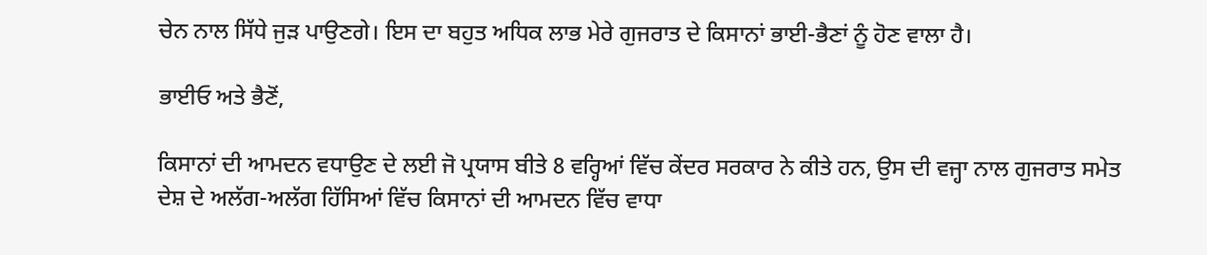ਚੇਨ ਨਾਲ ਸਿੱਧੇ ਜੁੜ ਪਾਉਣਗੇ। ਇਸ ਦਾ ਬਹੁਤ ਅਧਿਕ ਲਾਭ ਮੇਰੇ ਗੁਜਰਾਤ ਦੇ ਕਿਸਾਨਾਂ ਭਾਈ-ਭੈਣਾਂ ਨੂੰ ਹੋਣ ਵਾਲਾ ਹੈ।

ਭਾਈਓ ਅਤੇ ਭੈਣੋਂ,

ਕਿਸਾਨਾਂ ਦੀ ਆਮਦਨ ਵਧਾਉਣ ਦੇ ਲਈ ਜੋ ਪ੍ਰਯਾਸ ਬੀਤੇ 8 ਵਰ੍ਹਿਆਂ ਵਿੱਚ ਕੇਂਦਰ ਸਰਕਾਰ ਨੇ ਕੀਤੇ ਹਨ, ਉਸ ਦੀ ਵਜ੍ਹਾ ਨਾਲ ਗੁਜਰਾਤ ਸਮੇਤ ਦੇਸ਼ ਦੇ ਅਲੱਗ-ਅਲੱਗ ਹਿੱਸਿਆਂ ਵਿੱਚ ਕਿਸਾਨਾਂ ਦੀ ਆਮਦਨ ਵਿੱਚ ਵਾਧਾ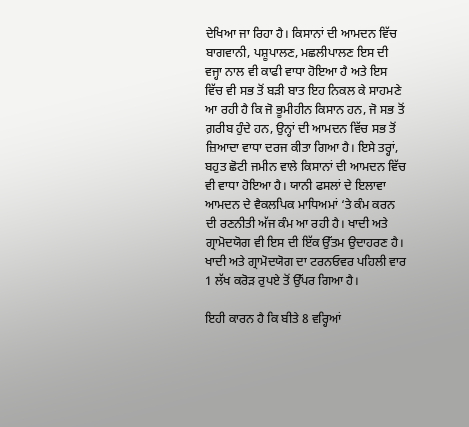ਦੇਖਿਆ ਜਾ ਰਿਹਾ ਹੈ। ਕਿਸਾਨਾਂ ਦੀ ਆਮਦਨ ਵਿੱਚ ਬਾਗਵਾਨੀ, ਪਸ਼ੂਪਾਲਣ, ਮਛਲੀਪਾਲਣ ਇਸ ਦੀ ਵਜ੍ਹਾ ਨਾਲ ਵੀ ਕਾਫੀ ਵਾਧਾ ਹੋਇਆ ਹੈ ਅਤੇ ਇਸ ਵਿੱਚ ਵੀ ਸਭ ਤੋਂ ਬੜੀ ਬਾਤ ਇਹ ਨਿਕਲ ਕੇ ਸਾਹਮਣੇ ਆ ਰਹੀ ਹੈ ਕਿ ਜੋ ਭੂਮੀਹੀਨ ਕਿਸਾਨ ਹਨ, ਜੋ ਸਭ ਤੋਂ ਗ਼ਰੀਬ ਹੁੰਦੇ ਹਨ, ਉਨ੍ਹਾਂ ਦੀ ਆਮਦਨ ਵਿੱਚ ਸਭ ਤੋਂ ਜ਼ਿਆਦਾ ਵਾਧਾ ਦਰਜ ਕੀਤਾ ਗਿਆ ਹੈ। ਇਸੇ ਤਰ੍ਹਾਂ, ਬਹੁਤ ਛੋਟੀ ਜਮੀਨ ਵਾਲੇ ਕਿਸਾਨਾਂ ਦੀ ਆਮਦਨ ਵਿੱਚ ਵੀ ਵਾਧਾ ਹੋਇਆ ਹੈ। ਯਾਨੀ ਫਸਲਾਂ ਦੇ ਇਲਾਵਾ ਆਮਦਨ ਦੇ ਵੈਕਲਪਿਕ ਮਾਧਿਅਮਾਂ ‘ਤੇ ਕੰਮ ਕਰਨ ਦੀ ਰਣਨੀਤੀ ਅੱਜ ਕੰਮ ਆ ਰਹੀ ਹੈ। ਖਾਦੀ ਅਤੇ ਗ੍ਰਾਮੋਦਯੋਗ ਵੀ ਇਸ ਦੀ ਇੱਕ ਉੱਤਮ ਉਦਾਹਰਣ ਹੈ। ਖਾਦੀ ਅਤੇ ਗ੍ਰਾਮੋਦਯੋਗ ਦਾ ਟਰਨਓਵਰ ਪਹਿਲੀ ਵਾਰ 1 ਲੱਖ ਕਰੋੜ ਰੁਪਏ ਤੋਂ ਉੱਪਰ ਗਿਆ ਹੈ।

ਇਹੀ ਕਾਰਨ ਹੈ ਕਿ ਬੀਤੇ 8 ਵਰ੍ਹਿਆਂ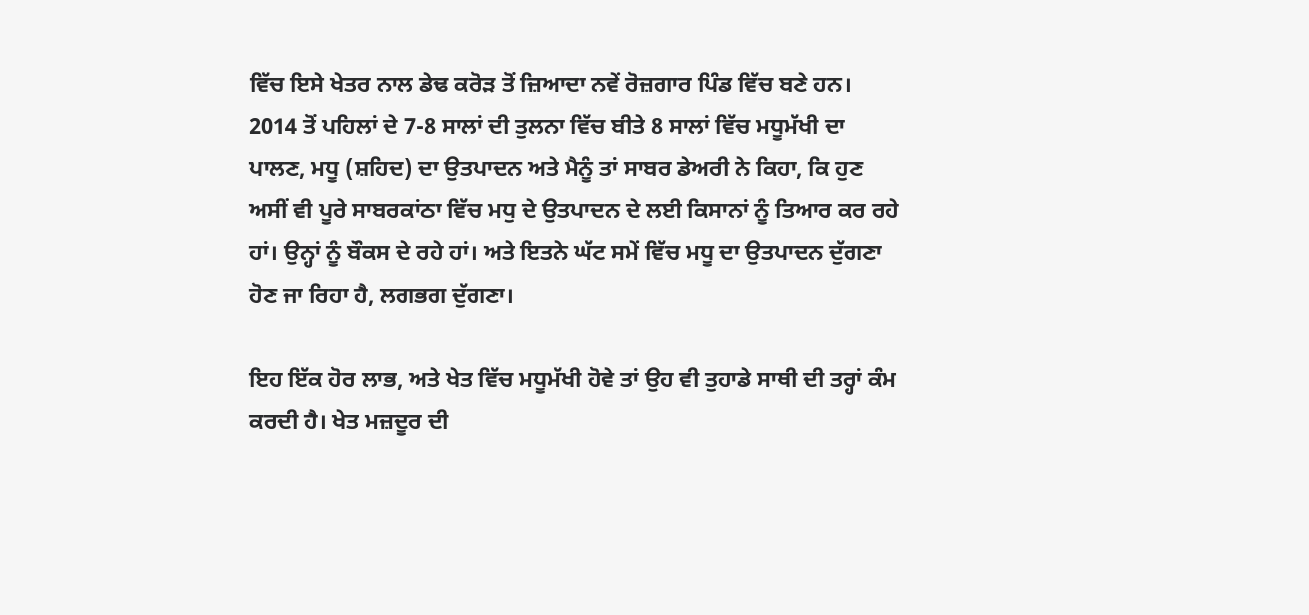ਵਿੱਚ ਇਸੇ ਖੇਤਰ ਨਾਲ ਡੇਢ ਕਰੋੜ ਤੋਂ ਜ਼ਿਆਦਾ ਨਵੇਂ ਰੋਜ਼ਗਾਰ ਪਿੰਡ ਵਿੱਚ ਬਣੇ ਹਨ। 2014 ਤੋਂ ਪਹਿਲਾਂ ਦੇ 7-8 ਸਾਲਾਂ ਦੀ ਤੁਲਨਾ ਵਿੱਚ ਬੀਤੇ 8 ਸਾਲਾਂ ਵਿੱਚ ਮਧੂਮੱਖੀ ਦਾ ਪਾਲਣ, ਮਧੂ (ਸ਼ਹਿਦ) ਦਾ ਉਤਪਾਦਨ ਅਤੇ ਮੈਨੂੰ ਤਾਂ ਸਾਬਰ ਡੇਅਰੀ ਨੇ ਕਿਹਾ, ਕਿ ਹੁਣ ਅਸੀਂ ਵੀ ਪੂਰੇ ਸਾਬਰਕਾਂਠਾ ਵਿੱਚ ਮਧੁ ਦੇ ਉਤਪਾਦਨ ਦੇ ਲਈ ਕਿਸਾਨਾਂ ਨੂੰ ਤਿਆਰ ਕਰ ਰਹੇ ਹਾਂ। ਉਨ੍ਹਾਂ ਨੂੰ ਬੌਕਸ ਦੇ ਰਹੇ ਹਾਂ। ਅਤੇ ਇਤਨੇ ਘੱਟ ਸਮੇਂ ਵਿੱਚ ਮਧੂ ਦਾ ਉਤਪਾਦਨ ਦੁੱਗਣਾ ਹੋਣ ਜਾ ਰਿਹਾ ਹੈ, ਲਗਭਗ ਦੁੱਗਣਾ।

ਇਹ ਇੱਕ ਹੋਰ ਲਾਭ, ਅਤੇ ਖੇਤ ਵਿੱਚ ਮਧੂਮੱਖੀ ਹੋਵੇ ਤਾਂ ਉਹ ਵੀ ਤੁਹਾਡੇ ਸਾਥੀ ਦੀ ਤਰ੍ਹਾਂ ਕੰਮ ਕਰਦੀ ਹੈ। ਖੇਤ ਮਜ਼ਦੂਰ ਦੀ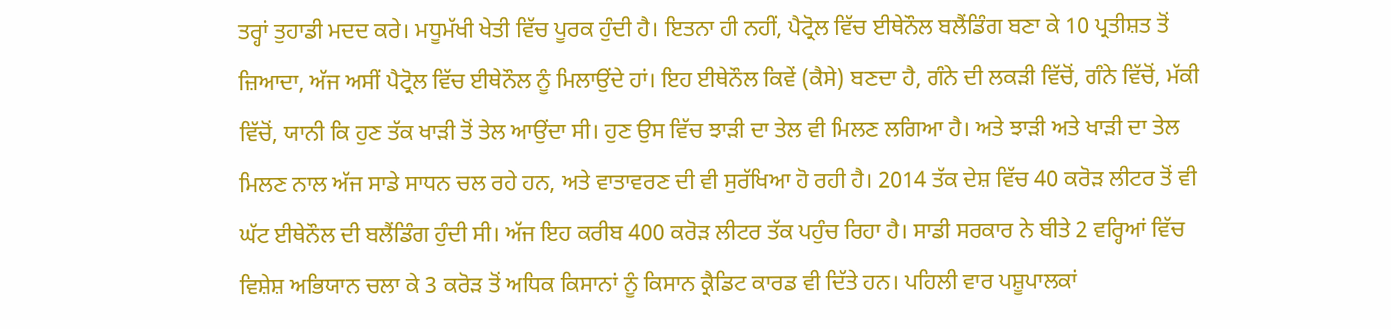ਤਰ੍ਹਾਂ ਤੁਹਾਡੀ ਮਦਦ ਕਰੇ। ਮਧੂਮੱਖੀ ਖੇਤੀ ਵਿੱਚ ਪੂਰਕ ਹੁੰਦੀ ਹੈ। ਇਤਨਾ ਹੀ ਨਹੀਂ, ਪੈਟ੍ਰੋਲ ਵਿੱਚ ਈਥੇਨੌਲ ਬਲੈਂਡਿੰਗ ਬਣਾ ਕੇ 10 ਪ੍ਰਤੀਸ਼ਤ ਤੋਂ ਜ਼ਿਆਦਾ, ਅੱਜ ਅਸੀਂ ਪੈਟ੍ਰੋਲ ਵਿੱਚ ਈਥੇਨੌਲ ਨੂੰ ਮਿਲਾਉਂਦੇ ਹਾਂ। ਇਹ ਈਥੇਨੌਲ ਕਿਵੇਂ (ਕੈਸੇ) ਬਣਦਾ ਹੈ, ਗੰਨੇ ਦੀ ਲਕੜੀ ਵਿੱਚੋਂ, ਗੰਨੇ ਵਿੱਚੋਂ, ਮੱਕੀ ਵਿੱਚੋਂ, ਯਾਨੀ ਕਿ ਹੁਣ ਤੱਕ ਖਾੜੀ ਤੋਂ ਤੇਲ ਆਉਂਦਾ ਸੀ। ਹੁਣ ਉਸ ਵਿੱਚ ਝਾੜੀ ਦਾ ਤੇਲ ਵੀ ਮਿਲਣ ਲਗਿਆ ਹੈ। ਅਤੇ ਝਾੜੀ ਅਤੇ ਖਾੜੀ ਦਾ ਤੇਲ ਮਿਲਣ ਨਾਲ ਅੱਜ ਸਾਡੇ ਸਾਧਨ ਚਲ ਰਹੇ ਹਨ, ਅਤੇ ਵਾਤਾਵਰਣ ਦੀ ਵੀ ਸੁਰੱਖਿਆ ਹੋ ਰਹੀ ਹੈ। 2014 ਤੱਕ ਦੇਸ਼ ਵਿੱਚ 40 ਕਰੋੜ ਲੀਟਰ ਤੋਂ ਵੀ ਘੱਟ ਈਥੇਨੌਲ ਦੀ ਬਲੈਂਡਿੰਗ ਹੁੰਦੀ ਸੀ। ਅੱਜ ਇਹ ਕਰੀਬ 400 ਕਰੋੜ ਲੀਟਰ ਤੱਕ ਪਹੁੰਚ ਰਿਹਾ ਹੈ। ਸਾਡੀ ਸਰਕਾਰ ਨੇ ਬੀਤੇ 2 ਵਰ੍ਹਿਆਂ ਵਿੱਚ ਵਿਸ਼ੇਸ਼ ਅਭਿਯਾਨ ਚਲਾ ਕੇ 3 ਕਰੋੜ ਤੋਂ ਅਧਿਕ ਕਿਸਾਨਾਂ ਨੂੰ ਕਿਸਾਨ ਕ੍ਰੈਡਿਟ ਕਾਰਡ ਵੀ ਦਿੱਤੇ ਹਨ। ਪਹਿਲੀ ਵਾਰ ਪਸ਼ੂਪਾਲਕਾਂ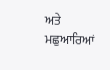ਅਤੇ ਮਛੁਆਰਿਆਂ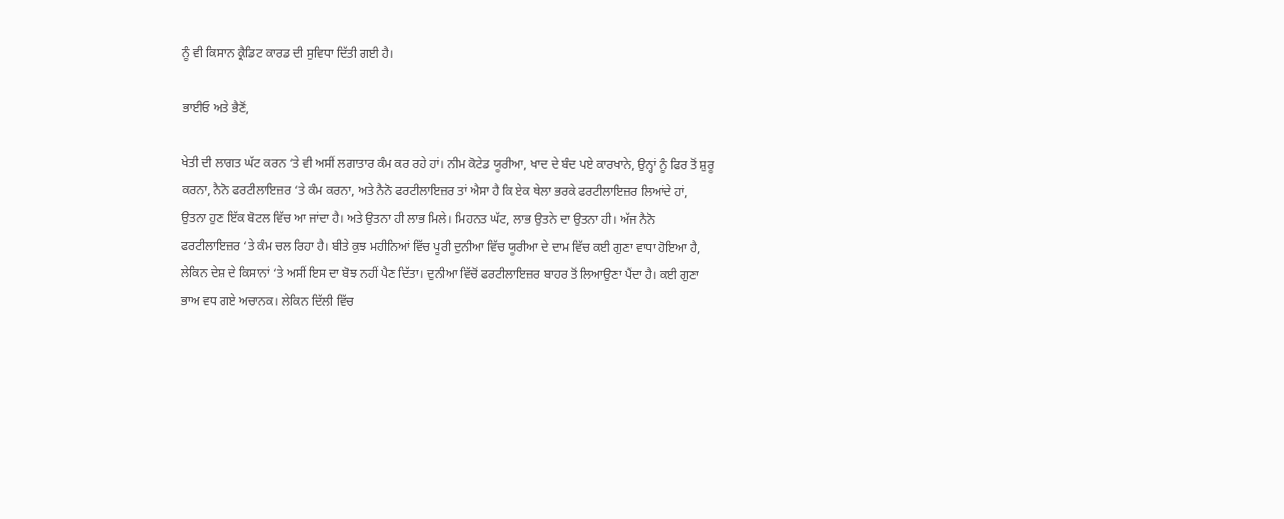ਨੂੰ ਵੀ ਕਿਸਾਨ ਕ੍ਰੈਡਿਟ ਕਾਰਡ ਦੀ ਸੁਵਿਧਾ ਦਿੱਤੀ ਗਈ ਹੈ।

ਭਾਈਓ ਅਤੇ ਭੈਣੋਂ,

ਖੇਤੀ ਦੀ ਲਾਗਤ ਘੱਟ ਕਰਨ ‘ਤੇ ਵੀ ਅਸੀਂ ਲਗਾਤਾਰ ਕੰਮ ਕਰ ਰਹੇ ਹਾਂ। ਨੀਮ ਕੋਟੇਡ ਯੂਰੀਆ, ਖਾਦ ਦੇ ਬੰਦ ਪਏ ਕਾਰਖਾਨੇ, ਉਨ੍ਹਾਂ ਨੂੰ ਫਿਰ ਤੋਂ ਸ਼ੁਰੂ ਕਰਨਾ, ਨੈਨੋ ਫਰਟੀਲਾਇਜ਼ਰ ‘ਤੇ ਕੰਮ ਕਰਨਾ, ਅਤੇ ਨੈਨੋ ਫਰਟੀਲਾਇਜ਼ਰ ਤਾਂ ਐਸਾ ਹੈ ਕਿ ਏਕ ਥੇਲਾ ਭਰਕੇ ਫਰਟੀਲਾਇਜ਼ਰ ਲਿਆਂਦੇ ਹਾਂ, ਉਤਨਾ ਹੁਣ ਇੱਕ ਬੋਟਲ ਵਿੱਚ ਆ ਜਾਂਦਾ ਹੈ। ਅਤੇ ਉਤਨਾ ਹੀ ਲਾਭ ਮਿਲੇ। ਮਿਹਨਤ ਘੱਟ, ਲਾਭ ਉਤਨੇ ਦਾ ਉਤਨਾ ਹੀ। ਅੱਜ ਨੈਨੋ ਫਰਟੀਲਾਇਜ਼ਰ ‘ਤੇ ਕੰਮ ਚਲ ਰਿਹਾ ਹੈ। ਬੀਤੇ ਕੁਝ ਮਹੀਨਿਆਂ ਵਿੱਚ ਪੂਰੀ ਦੁਨੀਆ ਵਿੱਚ ਯੂਰੀਆ ਦੇ ਦਾਮ ਵਿੱਚ ਕਈ ਗੁਣਾ ਵਾਧਾ ਹੋਇਆ ਹੈ, ਲੇਕਿਨ ਦੇਸ਼ ਦੇ ਕਿਸਾਨਾਂ ‘ਤੇ ਅਸੀਂ ਇਸ ਦਾ ਬੋਝ ਨਹੀਂ ਪੈਣ ਦਿੱਤਾ। ਦੁਨੀਆ ਵਿੱਚੋਂ ਫਰਟੀਲਾਇਜ਼ਰ ਬਾਹਰ ਤੋਂ ਲਿਆਉਣਾ ਪੈਂਦਾ ਹੈ। ਕਈ ਗੁਣਾ ਭਾਅ ਵਧ ਗਏ ਅਚਾਨਕ। ਲੇਕਿਨ ਦਿੱਲੀ ਵਿੱਚ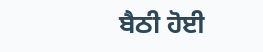ਬੈਠੀ ਹੋਈ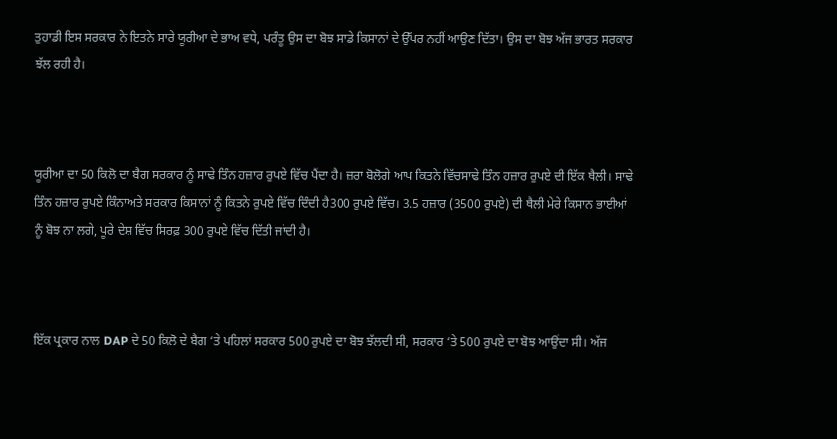ਤੁਹਾਡੀ ਇਸ ਸਰਕਾਰ ਨੇ ਇਤਨੇ ਸਾਰੇ ਯੂਰੀਆ ਦੇ ਭਾਅ ਵਧੇ, ਪਰੰਤੂ ਉਸ ਦਾ ਬੋਝ ਸਾਡੇ ਕਿਸਾਨਾਂ ਦੇ ਉੱਪਰ ਨਹੀਂ ਆਉਣ ਦਿੱਤਾ। ਉਸ ਦਾ ਬੋਝ ਅੱਜ ਭਾਰਤ ਸਰਕਾਰ ਝੱਲ ਰਹੀ ਹੈ।



ਯੂਰੀਆ ਦਾ 50 ਕਿਲੋ ਦਾ ਬੈਗ ਸਰਕਾਰ ਨੂੰ ਸਾਢੇ ਤਿੰਨ ਹਜ਼ਾਰ ਰੁਪਏ ਵਿੱਚ ਪੈਂਦਾ ਹੈ। ਜ਼ਰਾ ਬੋਲੋਗੇ ਆਪ ਕਿਤਨੇ ਵਿੱਚਸਾਢੇ ਤਿੰਨ ਹਜ਼ਾਰ ਰੁਪਏ ਦੀ ਇੱਕ ਥੈਲੀ। ਸਾਢੇ ਤਿੰਨ ਹਜ਼ਾਰ ਰੁਪਏ ਕਿੰਨਾਅਤੇ ਸਰਕਾਰ ਕਿਸਾਨਾਂ ਨੂੰ ਕਿਤਨੇ ਰੁਪਏ ਵਿੱਚ ਦਿੰਦੀ ਹੈ300 ਰੁਪਏ ਵਿੱਚ। 3.5 ਹਜ਼ਾਰ (3500 ਰੁਪਏ) ਦੀ ਥੈਲੀ ਮੇਰੇ ਕਿਸਾਨ ਭਾਈਆਂ ਨੂੰ ਬੋਝ ਨਾ ਲਗੇ, ਪੂਰੇ ਦੇਸ਼ ਵਿੱਚ ਸਿਰਫ਼ 300 ਰੁਪਏ ਵਿੱਚ ਦਿੱਤੀ ਜਾਂਦੀ ਹੈ।



ਇੱਕ ਪ੍ਰਕਾਰ ਨਾਲ DAP ਦੇ 50 ਕਿਲੋ ਦੇ ਬੈਗ ‘ਤੇ ਪਹਿਲਾਂ ਸਰਕਾਰ 500 ਰੁਪਏ ਦਾ ਬੋਝ ਝੱਲਦੀ ਸੀ, ਸਰਕਾਰ ‘ਤੇ 500 ਰੁਪਏ ਦਾ ਬੋਝ ਆਉਂਦਾ ਸੀ। ਅੱਜ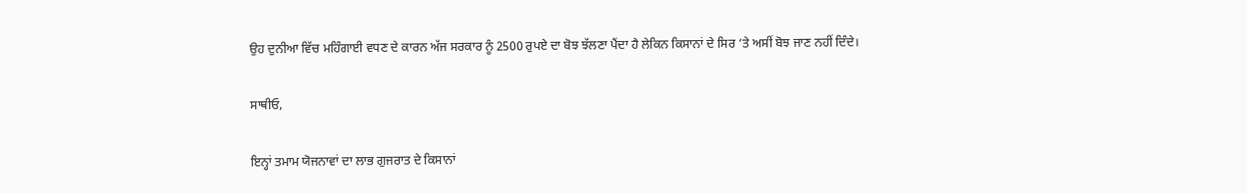ਉਹ ਦੁਨੀਆ ਵਿੱਚ ਮਹਿੰਗਾਈ ਵਧਣ ਦੇ ਕਾਰਨ ਅੱਜ ਸਰਕਾਰ ਨੂੰ 2500 ਰੁਪਏ ਦਾ ਬੋਝ ਝੱਲਣਾ ਪੈਂਦਾ ਹੈ ਲੇਕਿਨ ਕਿਸਾਨਾਂ ਦੇ ਸਿਰ ‘ਤੇ ਅਸੀਂ ਬੋਝ ਜਾਣ ਨਹੀਂ ਦਿੰਦੇ।

ਸਾਥੀਓ,

ਇਨ੍ਹਾਂ ਤਮਾਮ ਯੋਜਨਾਵਾਂ ਦਾ ਲਾਭ ਗੁਜਰਾਤ ਦੇ ਕਿਸਾਨਾਂ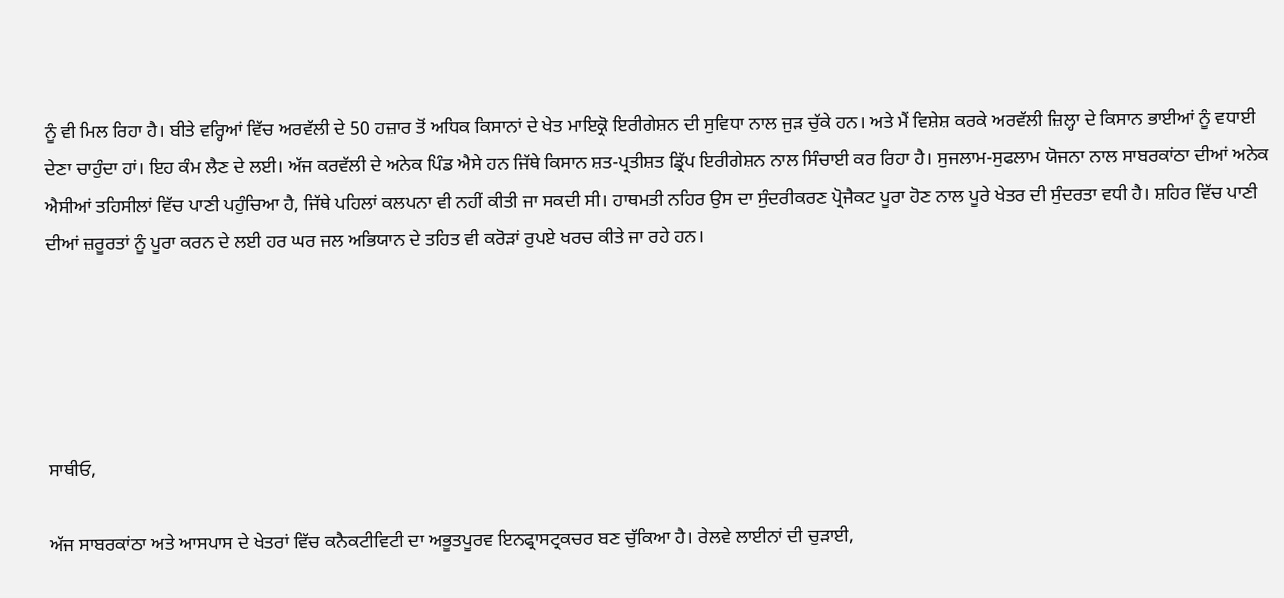ਨੂੰ ਵੀ ਮਿਲ ਰਿਹਾ ਹੈ। ਬੀਤੇ ਵਰ੍ਹਿਆਂ ਵਿੱਚ ਅਰਵੱਲੀ ਦੇ 50 ਹਜ਼ਾਰ ਤੋਂ ਅਧਿਕ ਕਿਸਾਨਾਂ ਦੇ ਖੇਤ ਮਾਇਕ੍ਰੋ ਇਰੀਗੇਸ਼ਨ ਦੀ ਸੁਵਿਧਾ ਨਾਲ ਜੁੜ ਚੁੱਕੇ ਹਨ। ਅਤੇ ਮੈਂ ਵਿਸ਼ੇਸ਼ ਕਰਕੇ ਅਰਵੱਲੀ ਜ਼ਿਲ੍ਹਾ ਦੇ ਕਿਸਾਨ ਭਾਈਆਂ ਨੂੰ ਵਧਾਈ ਦੇਣਾ ਚਾਹੁੰਦਾ ਹਾਂ। ਇਹ ਕੰਮ ਲੈਣ ਦੇ ਲਈ। ਅੱਜ ਕਰਵੱਲੀ ਦੇ ਅਨੇਕ ਪਿੰਡ ਐਸੇ ਹਨ ਜਿੱਥੇ ਕਿਸਾਨ ਸ਼ਤ-ਪ੍ਰਤੀਸ਼ਤ ਡ੍ਰਿੱਪ ਇਰੀਗੇਸ਼ਨ ਨਾਲ ਸਿੰਚਾਈ ਕਰ ਰਿਹਾ ਹੈ। ਸੁਜਲਾਮ-ਸੁਫਲਾਮ ਯੋਜਨਾ ਨਾਲ ਸਾਬਰਕਾਂਠਾ ਦੀਆਂ ਅਨੇਕ ਐਸੀਆਂ ਤਹਿਸੀਲਾਂ ਵਿੱਚ ਪਾਣੀ ਪਹੁੰਚਿਆ ਹੈ, ਜਿੱਥੇ ਪਹਿਲਾਂ ਕਲਪਨਾ ਵੀ ਨਹੀਂ ਕੀਤੀ ਜਾ ਸਕਦੀ ਸੀ। ਹਾਥਮਤੀ ਨਹਿਰ ਉਸ ਦਾ ਸੁੰਦਰੀਕਰਣ ਪ੍ਰੋਜੈਕਟ ਪੂਰਾ ਹੋਣ ਨਾਲ ਪੂਰੇ ਖੇਤਰ ਦੀ ਸੁੰਦਰਤਾ ਵਧੀ ਹੈ। ਸ਼ਹਿਰ ਵਿੱਚ ਪਾਣੀ ਦੀਆਂ ਜ਼ਰੂਰਤਾਂ ਨੂੰ ਪੂਰਾ ਕਰਨ ਦੇ ਲਈ ਹਰ ਘਰ ਜਲ ਅਭਿਯਾਨ ਦੇ ਤਹਿਤ ਵੀ ਕਰੋੜਾਂ ਰੁਪਏ ਖਰਚ ਕੀਤੇ ਜਾ ਰਹੇ ਹਨ।





ਸਾਥੀਓ,

ਅੱਜ ਸਾਬਰਕਾਂਠਾ ਅਤੇ ਆਸਪਾਸ ਦੇ ਖੇਤਰਾਂ ਵਿੱਚ ਕਨੈਕਟੀਵਿਟੀ ਦਾ ਅਭੂਤਪੂਰਵ ਇਨਫ੍ਰਾਸਟ੍ਰਕਚਰ ਬਣ ਚੁੱਕਿਆ ਹੈ। ਰੇਲਵੇ ਲਾਈਨਾਂ ਦੀ ਚੁੜਾਈ,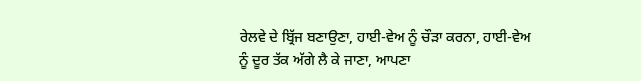ਰੇਲਵੇ ਦੇ ਬ੍ਰਿੱਜ ਬਣਾਉਣਾ, ਹਾਈ-ਵੇਅ ਨੂੰ ਚੌੜਾ ਕਰਨਾ, ਹਾਈ-ਵੇਅ ਨੂੰ ਦੂਰ ਤੱਕ ਅੱਗੇ ਲੈ ਕੇ ਜਾਣਾ, ਆਪਣਾ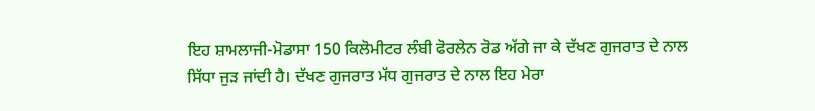ਇਹ ਸ਼ਾਮਲਾਜੀ-ਮੋਡਾਸਾ 150 ਕਿਲੋਮੀਟਰ ਲੰਬੀ ਫੋਰਲੇਨ ਰੋਡ ਅੱਗੇ ਜਾ ਕੇ ਦੱਖਣ ਗੁਜਰਾਤ ਦੇ ਨਾਲ ਸਿੱਧਾ ਜੁੜ ਜਾਂਦੀ ਹੈ। ਦੱਖਣ ਗੁਜਰਾਤ ਮੱਧ ਗੁਜਰਾਤ ਦੇ ਨਾਲ ਇਹ ਮੇਰਾ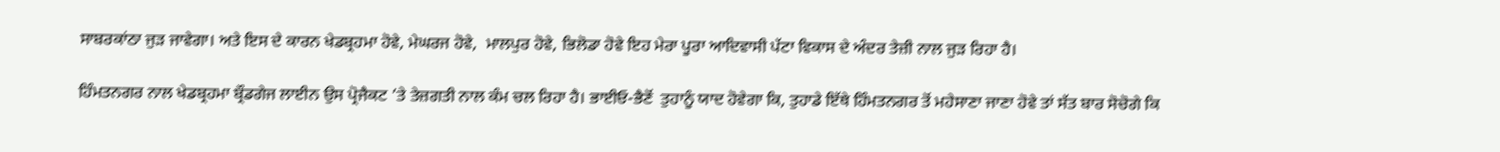ਸਾਬਰਕਾਂਠਾ ਜੁੜ ਜਾਵੇਗਾ। ਅਤੇ ਇਸ ਦੇ ਕਾਰਨ ਖੇਡਬ੍ਰਹਮਾ ਹੋਵੇ, ਮੇਘਰਜ ਹੋਵੇ,  ਮਾਲਪੁਰ ਹੋਵੇ, ਭਿਲੋਡਾ ਹੋਵੇ ਇਹ ਮੇਰਾ ਪੂਰਾ ਆਦਿਵਾਸੀ ਪੱਟਾ ਵਿਕਾਸ ਦੇ ਅੰਦਰ ਤੇਜ਼ੀ ਨਾਲ ਜੁੜ ਰਿਹਾ ਹੈ।

ਹਿੰਮਤਨਗਰ ਨਾਲ ਖੇਡਬ੍ਰਹਮਾ ਬ੍ਰੌਡਗੇਜ ਲਾਈਨ ਉਸ ਪ੍ਰੋਜੈਕਟ ’ਤੇ ਤੇਜ਼ਗਤੀ ਨਾਲ ਕੰਮ ਚਲ ਰਿਹਾ ਹੈ। ਭਾਈਓ-ਭੈਣੋਂ  ਤੁਹਾਨੂੰ ਯਾਦ ਹੋਵੇਗਾ ਕਿ, ਤੁਹਾਡੇ ਇੱਥੇ ਹਿੰਮਤਨਗਰ ਤੋਂ ਮਹੇਸਾਣਾ ਜਾਣਾ ਹੋਵੇ ਤਾਂ ਸੱਤ ਬਾਰ ਸੋਚੋਗੇ ਕਿ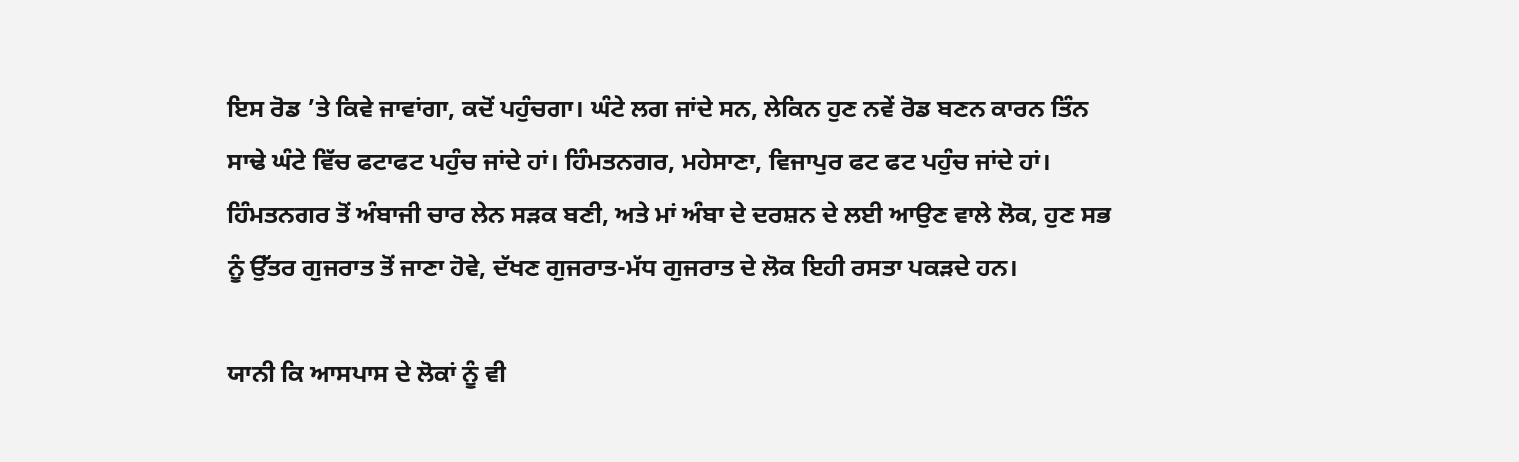ਇਸ ਰੋਡ ’ਤੇ ਕਿਵੇ ਜਾਵਾਂਗਾ, ਕਦੋਂ ਪਹੁੰਚਗਾ। ਘੰਟੇ ਲਗ ਜਾਂਦੇ ਸਨ, ਲੇਕਿਨ ਹੁਣ ਨਵੇਂ ਰੋਡ ਬਣਨ ਕਾਰਨ ਤਿੰਨ ਸਾਢੇ ਘੰਟੇ ਵਿੱਚ ਫਟਾਫਟ ਪਹੁੰਚ ਜਾਂਦੇ ਹਾਂ। ਹਿੰਮਤਨਗਰ, ਮਹੇਸਾਣਾ, ਵਿਜਾਪੁਰ ਫਟ ਫਟ ਪਹੁੰਚ ਜਾਂਦੇ ਹਾਂ। ਹਿੰਮਤਨਗਰ ਤੋਂ ਅੰਬਾਜੀ ਚਾਰ ਲੇਨ ਸੜਕ ਬਣੀ, ਅਤੇ ਮਾਂ ਅੰਬਾ ਦੇ ਦਰਸ਼ਨ ਦੇ ਲਈ ਆਉਣ ਵਾਲੇ ਲੋਕ, ਹੁਣ ਸਭ ਨੂੰ ਉੱਤਰ ਗੁਜਰਾਤ ਤੋਂ ਜਾਣਾ ਹੋਵੇ, ਦੱਖਣ ਗੁਜਰਾਤ-ਮੱਧ ਗੁਜਰਾਤ ਦੇ ਲੋਕ ਇਹੀ ਰਸਤਾ ਪਕੜਦੇ ਹਨ।

ਯਾਨੀ ਕਿ ਆਸਪਾਸ ਦੇ ਲੋਕਾਂ ਨੂੰ ਵੀ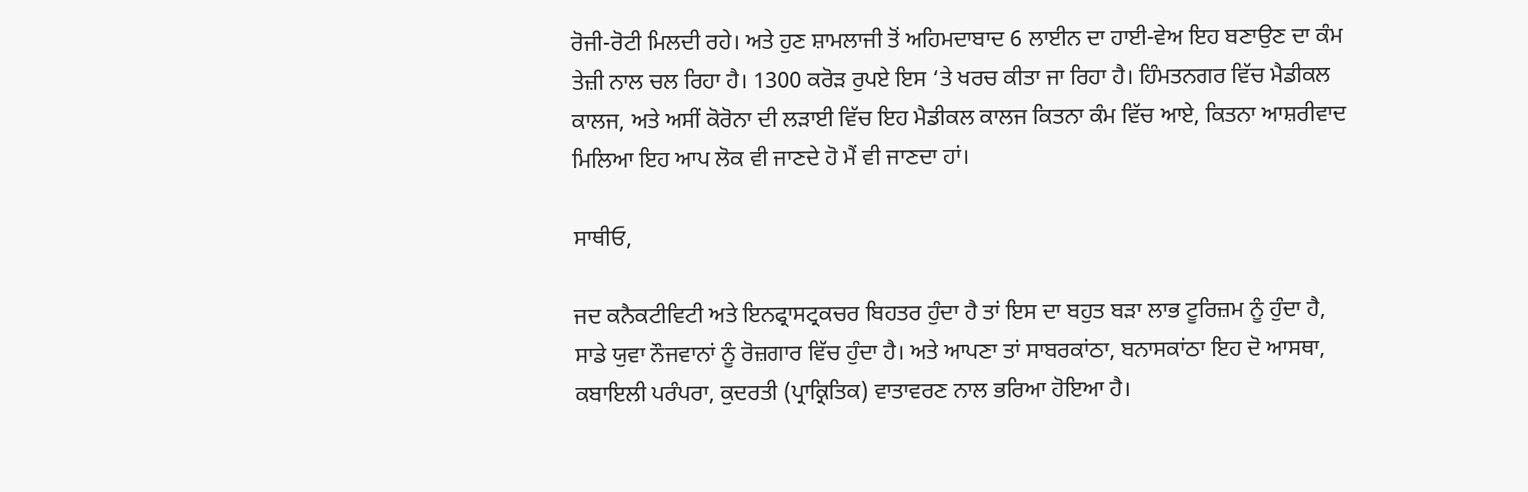ਰੋਜੀ-ਰੋਟੀ ਮਿਲਦੀ ਰਹੇ। ਅਤੇ ਹੁਣ ਸ਼ਾਮਲਾਜੀ ਤੋਂ ਅਹਿਮਦਾਬਾਦ 6 ਲਾਈਨ ਦਾ ਹਾਈ-ਵੇਅ ਇਹ ਬਣਾਉਣ ਦਾ ਕੰਮ ਤੇਜ਼ੀ ਨਾਲ ਚਲ ਰਿਹਾ ਹੈ। 1300 ਕਰੋੜ ਰੁਪਏ ਇਸ ‘ਤੇ ਖਰਚ ਕੀਤਾ ਜਾ ਰਿਹਾ ਹੈ। ਹਿੰਮਤਨਗਰ ਵਿੱਚ ਮੈਡੀਕਲ ਕਾਲਜ, ਅਤੇ ਅਸੀਂ ਕੋਰੋਨਾ ਦੀ ਲੜਾਈ ਵਿੱਚ ਇਹ ਮੈਡੀਕਲ ਕਾਲਜ ਕਿਤਨਾ ਕੰਮ ਵਿੱਚ ਆਏ, ਕਿਤਨਾ ਆਸ਼ਰੀਵਾਦ ਮਿਲਿਆ ਇਹ ਆਪ ਲੋਕ ਵੀ ਜਾਣਦੇ ਹੋ ਮੈਂ ਵੀ ਜਾਣਦਾ ਹਾਂ।

ਸਾਥੀਓ,

ਜਦ ਕਨੈਕਟੀਵਿਟੀ ਅਤੇ ਇਨਫ੍ਰਾਸਟ੍ਰਕਚਰ ਬਿਹਤਰ ਹੁੰਦਾ ਹੈ ਤਾਂ ਇਸ ਦਾ ਬਹੁਤ ਬੜਾ ਲਾਭ ਟੂਰਿਜ਼ਮ ਨੂੰ ਹੁੰਦਾ ਹੈ, ਸਾਡੇ ਯੁਵਾ ਨੌਜਵਾਨਾਂ ਨੂੰ ਰੋਜ਼ਗਾਰ ਵਿੱਚ ਹੁੰਦਾ ਹੈ। ਅਤੇ ਆਪਣਾ ਤਾਂ ਸਾਬਰਕਾਂਠਾ, ਬਨਾਸਕਾਂਠਾ ਇਹ ਦੋ ਆਸਥਾ, ਕਬਾਇਲੀ ਪਰੰਪਰਾ, ਕੁਦਰਤੀ (ਪ੍ਰਾਕ੍ਰਿਤਿਕ) ਵਾਤਾਵਰਣ ਨਾਲ ਭਰਿਆ ਹੋਇਆ ਹੈ।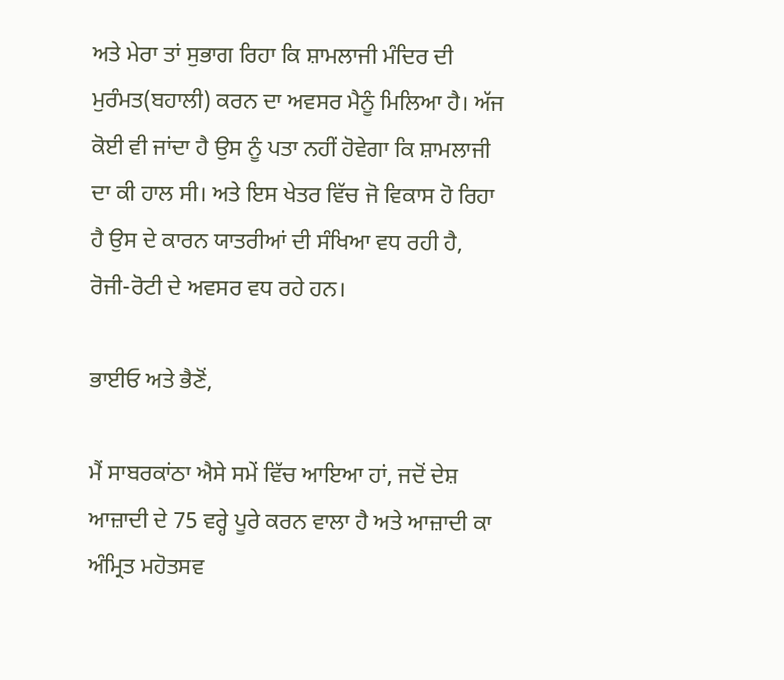ਅਤੇ ਮੇਰਾ ਤਾਂ ਸੁਭਾਗ ਰਿਹਾ ਕਿ ਸ਼ਾਮਲਾਜੀ ਮੰਦਿਰ ਦੀ ਮੁਰੰਮਤ(ਬਹਾਲੀ) ਕਰਨ ਦਾ ਅਵਸਰ ਮੈਨੂੰ ਮਿਲਿਆ ਹੈ। ਅੱਜ ਕੋਈ ਵੀ ਜਾਂਦਾ ਹੈ ਉਸ ਨੂੰ ਪਤਾ ਨਹੀਂ ਹੋਵੇਗਾ ਕਿ ਸ਼ਾਮਲਾਜੀ ਦਾ ਕੀ ਹਾਲ ਸੀ। ਅਤੇ ਇਸ ਖੇਤਰ ਵਿੱਚ ਜੋ ਵਿਕਾਸ ਹੋ ਰਿਹਾ ਹੈ ਉਸ ਦੇ ਕਾਰਨ ਯਾਤਰੀਆਂ ਦੀ ਸੰਖਿਆ ਵਧ ਰਹੀ ਹੈ, ਰੋਜੀ-ਰੋਟੀ ਦੇ ਅਵਸਰ ਵਧ ਰਹੇ ਹਨ।

ਭਾਈਓ ਅਤੇ ਭੈਣੋਂ,

ਮੈਂ ਸਾਬਰਕਾਂਠਾ ਐਸੇ ਸਮੇਂ ਵਿੱਚ ਆਇਆ ਹਾਂ, ਜਦੋਂ ਦੇਸ਼ ਆਜ਼ਾਦੀ ਦੇ 75 ਵਰ੍ਹੇ ਪੂਰੇ ਕਰਨ ਵਾਲਾ ਹੈ ਅਤੇ ਆਜ਼ਾਦੀ ਕਾ ਅੰਮ੍ਰਿਤ ਮਹੋਤਸਵ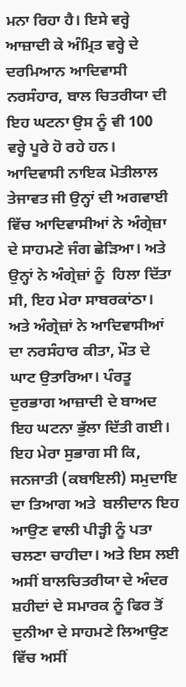ਮਨਾ ਰਿਹਾ ਹੈ। ਇਸੇ ਵਰ੍ਹੇ ਆਜ਼ਾਦੀ ਕੇ ਅੰਮ੍ਰਿਤ ਵਰ੍ਹੇ ਦੇ ਦਰਮਿਆਨ ਆਦਿਵਾਸੀ ਨਰਸੰਹਾਰ, ਬਾਲ ਚਿਤਰੀਯਾ ਦੀ ਇਹ ਘਟਨਾ ਉਸ ਨੂੰ ਵੀ 100 ਵਰ੍ਹੇ ਪੂਰੇ ਹੋ ਰਹੇ ਹਨ।  ਆਦਿਵਾਸੀ ਨਾਇਕ ਮੋਤੀਲਾਲ ਤੇਜਾਵਤ ਜੀ ਉਨ੍ਹਾਂ ਦੀ ਅਗਵਾਈ ਵਿੱਚ ਆਦਿਵਾਸੀਆਂ ਨੇ ਅੰਗ੍ਰੇਜ਼ਾ ਦੇ ਸਾਹਮਣੇ ਜੰਗ ਛੇੜਿਆ। ਅਤੇ ਉਨ੍ਹਾਂ ਨੇ ਅੰਗ੍ਰੇਜ਼ਾਂ ਨੂੰ  ਹਿਲਾ ਦਿੱਤਾ ਸੀ, ਇਹ ਮੇਰਾ ਸਾਬਰਕਾਂਠਾ। ਅਤੇ ਅੰਗ੍ਰੇਜ਼ਾਂ ਨੇ ਆਦਿਵਾਸੀਆਂ ਦਾ ਨਰਸੰਹਾਰ ਕੀਤਾ, ਮੌਤ ਦੇ ਘਾਟ ਉਤਾਰਿਆ। ਪੰਰਤੂ ਦੁਰਭਾਗ ਆਜ਼ਾਦੀ ਦੇ ਬਾਅਦ ਇਹ ਘਟਨਾ ਭੁੱਲਾ ਦਿੱਤੀ ਗਈ। ਇਹ ਮੇਰਾ ਸੁਭਾਗ ਸੀ ਕਿ, ਜਨਜਾਤੀ (ਕਬਾਇਲੀ) ਸਮੁਦਾਇ ਦਾ ਤਿਆਗ ਅਤੇ  ਬਲੀਦਾਨ ਇਹ ਆਉਣ ਵਾਲੀ ਪੀੜ੍ਹੀ ਨੂੰ ਪਤਾ ਚਲਣਾ ਚਾਹੀਦਾ। ਅਤੇ ਇਸ ਲਈ ਅਸੀਂ ਬਾਲਚਿਤਰੀਯਾ ਦੇ ਅੰਦਰ ਸ਼ਹੀਦਾਂ ਦੇ ਸਮਾਰਕ ਨੂੰ ਫਿਰ ਤੋਂ ਦੁਨੀਆ ਦੇ ਸਾਹਮਣੇ ਲਿਆਉਣ ਵਿੱਚ ਅਸੀਂ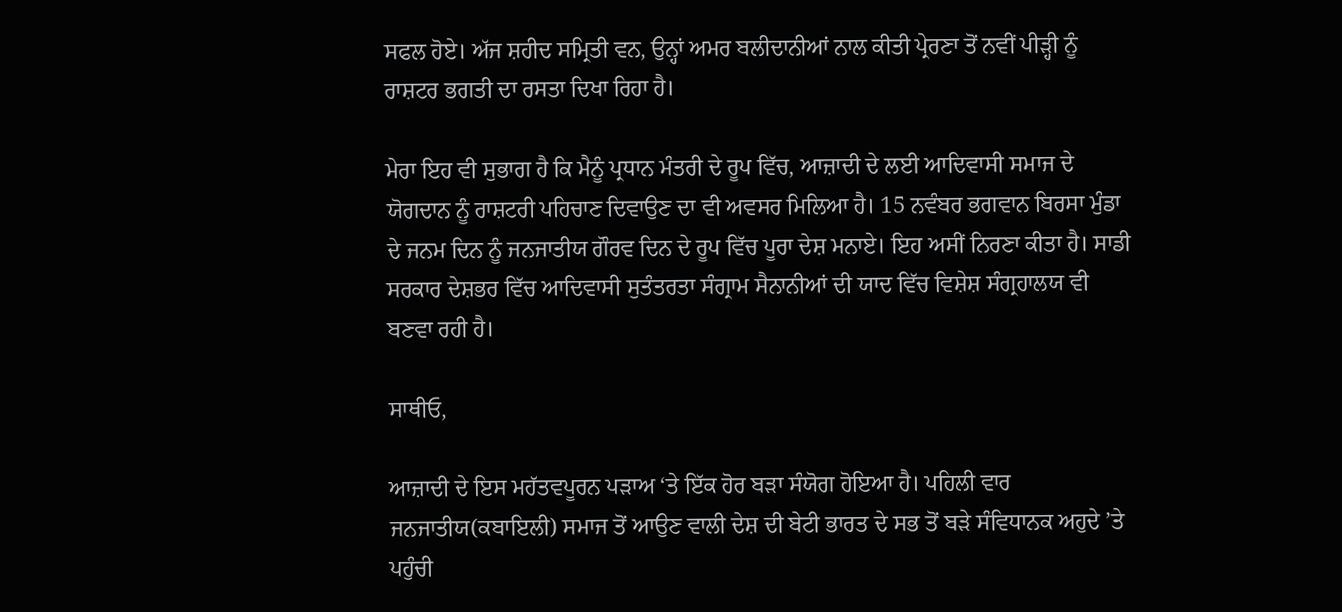ਸਫਲ ਹੋਏ। ਅੱਜ ਸ਼ਹੀਦ ਸਮ੍ਰਿਤੀ ਵਨ, ਉਨ੍ਹਾਂ ਅਮਰ ਬਲੀਦਾਨੀਆਂ ਨਾਲ ਕੀਤੀ ਪ੍ਰੇਰਣਾ ਤੋਂ ਨਵੀਂ ਪੀੜ੍ਹੀ ਨੂੰ ਰਾਸ਼ਟਰ ਭਗਤੀ ਦਾ ਰਸਤਾ ਦਿਖਾ ਰਿਹਾ ਹੈ।

ਮੇਰਾ ਇਹ ਵੀ ਸੁਭਾਗ ਹੈ ਕਿ ਮੈਨੂੰ ਪ੍ਰਧਾਨ ਮੰਤਰੀ ਦੇ ਰੂਪ ਵਿੱਚ, ਆਜ਼ਾਦੀ ਦੇ ਲਈ ਆਦਿਵਾਸੀ ਸਮਾਜ ਦੇ ਯੋਗਦਾਨ ਨੂੰ ਰਾਸ਼ਟਰੀ ਪਹਿਚਾਣ ਦਿਵਾਉਣ ਦਾ ਵੀ ਅਵਸਰ ਮਿਲਿਆ ਹੈ। 15 ਨਵੰਬਰ ਭਗਵਾਨ ਬਿਰਸਾ ਮੁੰਡਾ ਦੇ ਜਨਮ ਦਿਨ ਨੂੰ ਜਨਜਾਤੀਯ ਗੌਰਵ ਦਿਨ ਦੇ ਰੂਪ ਵਿੱਚ ਪੂਰਾ ਦੇਸ਼ ਮਨਾਏ। ਇਹ ਅਸੀਂ ਨਿਰਣਾ ਕੀਤਾ ਹੈ। ਸਾਡੀ ਸਰਕਾਰ ਦੇਸ਼ਭਰ ਵਿੱਚ ਆਦਿਵਾਸੀ ਸੁਤੰਤਰਤਾ ਸੰਗ੍ਰਾਮ ਸੈਨਾਨੀਆਂ ਦੀ ਯਾਦ ਵਿੱਚ ਵਿਸ਼ੇਸ਼ ਸੰਗ੍ਰਹਾਲਯ ਵੀ ਬਣਵਾ ਰਹੀ ਹੈ।

ਸਾਥੀਓ,

ਆਜ਼ਾਦੀ ਦੇ ਇਸ ਮਹੱਤਵਪੂਰਨ ਪੜਾਅ ‘ਤੇ ਇੱਕ ਹੋਰ ਬੜਾ ਸੰਯੋਗ ਹੋਇਆ ਹੈ। ਪਹਿਲੀ ਵਾਰ ਜਨਜਾਤੀਯ(ਕਬਾਇਲੀ) ਸਮਾਜ ਤੋਂ ਆਉਣ ਵਾਲੀ ਦੇਸ਼ ਦੀ ਬੇਟੀ ਭਾਰਤ ਦੇ ਸਭ ਤੋਂ ਬੜੇ ਸੰਵਿਧਾਨਕ ਅਹੁਦੇ ’ਤੇ ਪਹੁੰਚੀ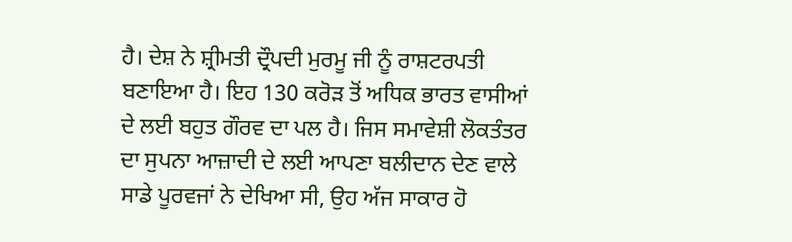ਹੈ। ਦੇਸ਼ ਨੇ ਸ਼੍ਰੀਮਤੀ ਦ੍ਰੌਪਦੀ ਮੁਰਮੂ ਜੀ ਨੂੰ ਰਾਸ਼ਟਰਪਤੀ ਬਣਾਇਆ ਹੈ। ਇਹ 130 ਕਰੋੜ ਤੋਂ ਅਧਿਕ ਭਾਰਤ ਵਾਸੀਆਂ ਦੇ ਲਈ ਬਹੁਤ ਗੌਰਵ ਦਾ ਪਲ ਹੈ। ਜਿਸ ਸਮਾਵੇਸ਼ੀ ਲੋਕਤੰਤਰ ਦਾ ਸੁਪਨਾ ਆਜ਼ਾਦੀ ਦੇ ਲਈ ਆਪਣਾ ਬਲੀਦਾਨ ਦੇਣ ਵਾਲੇ ਸਾਡੇ ਪੂਰਵਜਾਂ ਨੇ ਦੇਖਿਆ ਸੀ, ਉਹ ਅੱਜ ਸਾਕਾਰ ਹੋ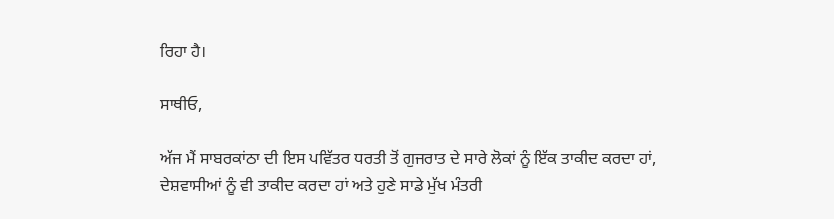ਰਿਹਾ ਹੈ।

ਸਾਥੀਓ,

ਅੱਜ ਮੈਂ ਸਾਬਰਕਾਂਠਾ ਦੀ ਇਸ ਪਵਿੱਤਰ ਧਰਤੀ ਤੋਂ ਗੁਜਰਾਤ ਦੇ ਸਾਰੇ ਲੋਕਾਂ ਨੂੰ ਇੱਕ ਤਾਕੀਦ ਕਰਦਾ ਹਾਂ, ਦੇਸ਼ਵਾਸੀਆਂ ਨੂੰ ਵੀ ਤਾਕੀਦ ਕਰਦਾ ਹਾਂ ਅਤੇ ਹੁਣੇ ਸਾਡੇ ਮੁੱਖ ਮੰਤਰੀ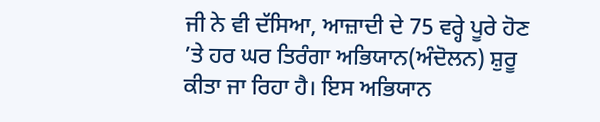ਜੀ ਨੇ ਵੀ ਦੱਸਿਆ, ਆਜ਼ਾਦੀ ਦੇ 75 ਵਰ੍ਹੇ ਪੂਰੇ ਹੋਣ ’ਤੇ ਹਰ ਘਰ ਤਿਰੰਗਾ ਅਭਿਯਾਨ(ਅੰਦੋਲਨ) ਸ਼ੁਰੂ ਕੀਤਾ ਜਾ ਰਿਹਾ ਹੈ। ਇਸ ਅਭਿਯਾਨ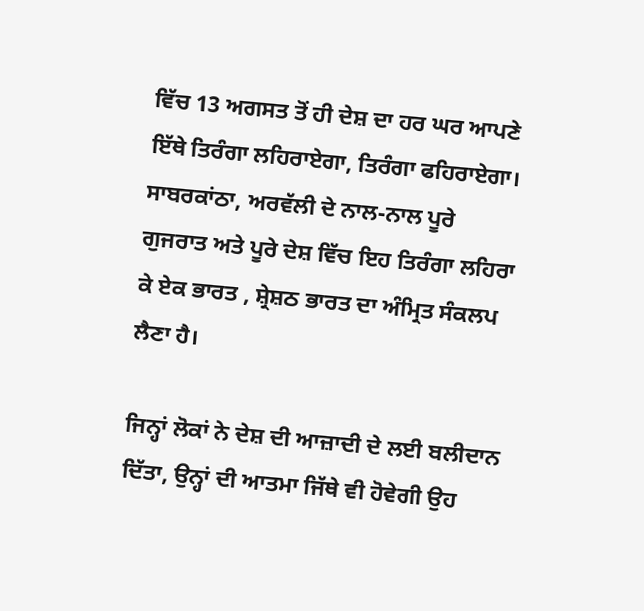ਵਿੱਚ 13 ਅਗਸਤ ਤੋਂ ਹੀ ਦੇਸ਼ ਦਾ ਹਰ ਘਰ ਆਪਣੇ ਇੱਥੇ ਤਿਰੰਗਾ ਲਹਿਰਾਏਗਾ, ਤਿਰੰਗਾ ਫਹਿਰਾਏਗਾ। ਸਾਬਰਕਾਂਠਾ, ਅਰਵੱਲੀ ਦੇ ਨਾਲ-ਨਾਲ ਪੂਰੇ ਗੁਜਰਾਤ ਅਤੇ ਪੂਰੇ ਦੇਸ਼ ਵਿੱਚ ਇਹ ਤਿਰੰਗਾ ਲਹਿਰਾ ਕੇ ਏਕ ਭਾਰਤ , ਸ਼੍ਰੇਸ਼ਠ ਭਾਰਤ ਦਾ ਅੰਮ੍ਰਿਤ ਸੰਕਲਪ ਲੈਣਾ ਹੈ।

ਜਿਨ੍ਹਾਂ ਲੋਕਾਂ ਨੇ ਦੇਸ਼ ਦੀ ਆਜ਼ਾਦੀ ਦੇ ਲਈ ਬਲੀਦਾਨ ਦਿੱਤਾ, ਉਨ੍ਹਾਂ ਦੀ ਆਤਮਾ ਜਿੱਥੇ ਵੀ ਹੋਵੇਗੀ ਉਹ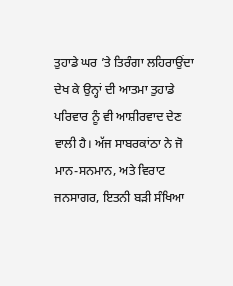ਤੁਹਾਡੇ ਘਰ ’ਤੇ ਤਿਰੰਗਾ ਲਹਿਰਾਉਂਦਾ ਦੇਖ ਕੇ ਉਨ੍ਹਾਂ ਦੀ ਆਤਮਾ ਤੁਹਾਡੇ ਪਰਿਵਾਰ ਨੂੰ ਵੀ ਆਸ਼ੀਰਵਾਦ ਦੇਣ ਵਾਲੀ ਹੈ। ਅੱਜ ਸਾਬਰਕਾਂਠਾ ਨੇ ਜੋ ਮਾਨ-ਸਨਮਾਨ, ਅਤੇ ਵਿਰਾਟ ਜਨਸਾਗਰ, ਇਤਨੀ ਬੜੀ ਸੰਖਿਆ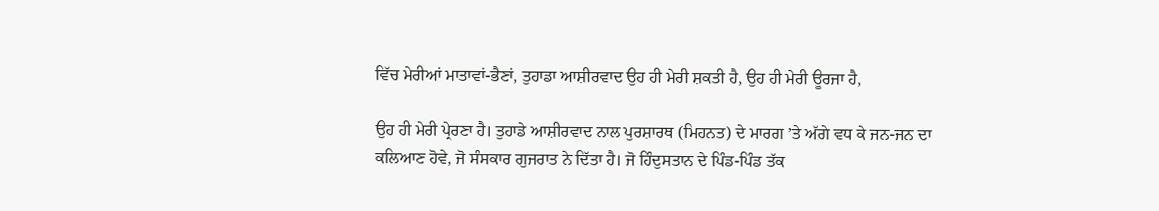ਵਿੱਚ ਮੇਰੀਆਂ ਮਾਤਾਵਾਂ-ਭੈਣਾਂ, ਤੁਹਾਡਾ ਆਸ਼ੀਰਵਾਦ ਉਹ ਹੀ ਮੇਰੀ ਸ਼ਕਤੀ ਹੈ, ਉਹ ਹੀ ਮੇਰੀ ਊਰਜਾ ਹੈ,

ਉਹ ਹੀ ਮੇਰੀ ਪ੍ਰੇਰਣਾ ਹੈ। ਤੁਹਾਡੇ ਆਸ਼ੀਰਵਾਦ ਨਾਲ ਪੁਰਸ਼ਾਰਥ (ਮਿਹਨਤ) ਦੇ ਮਾਰਗ ’ਤੇ ਅੱਗੇ ਵਧ ਕੇ ਜਨ-ਜਨ ਦਾ ਕਲਿਆਣ ਹੋਵੇ, ਜੋ ਸੰਸਕਾਰ ਗੁਜਰਾਤ ਨੇ ਦਿੱਤਾ ਹੈ। ਜੋ ਹਿੰਦੁਸਤਾਨ ਦੇ ਪਿੰਡ-ਪਿੰਡ ਤੱਕ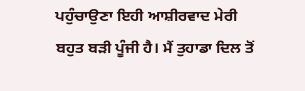ਪਹੁੰਚਾਉਣਾ ਇਹੀ ਆਸ਼ੀਰਵਾਦ ਮੇਰੀ ਬਹੁਤ ਬੜੀ ਪੂੰਜੀ ਹੈ। ਮੈਂ ਤੁਹਾਡਾ ਦਿਲ ਤੋਂ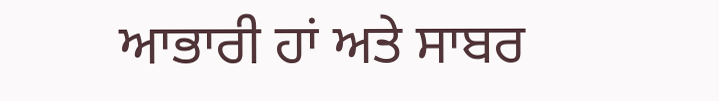ਆਭਾਰੀ ਹਾਂ ਅਤੇ ਸਾਬਰ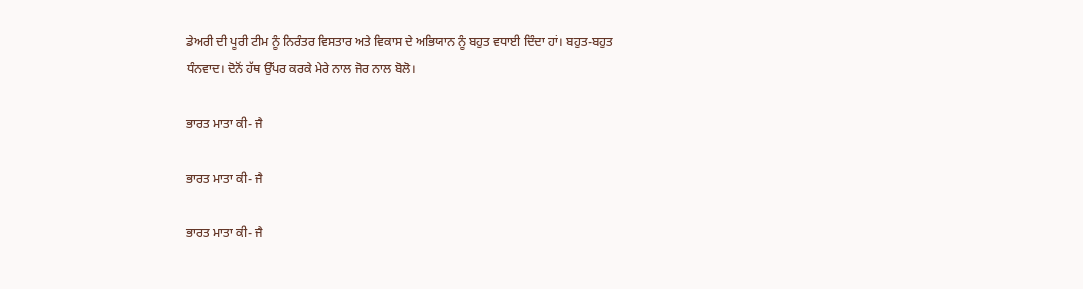ਡੇਅਰੀ ਦੀ ਪੂਰੀ ਟੀਮ ਨੂੰ ਨਿਰੰਤਰ ਵਿਸਤਾਰ ਅਤੇ ਵਿਕਾਸ ਦੇ ਅਭਿਯਾਨ ਨੂੰ ਬਹੁਤ ਵਧਾਈ ਦਿੰਦਾ ਹਾਂ। ਬਹੁਤ-ਬਹੁਤ ਧੰਨਵਾਦ। ਦੋਨੋਂ ਹੱਥ ਉੱਪਰ ਕਰਕੇ ਮੇਰੇ ਨਾਲ ਜੋਰ ਨਾਲ ਬੋਲੋ।

ਭਾਰਤ ਮਾਤਾ ਕੀ- ਜੈ

ਭਾਰਤ ਮਾਤਾ ਕੀ- ਜੈ

ਭਾਰਤ ਮਾਤਾ ਕੀ- ਜੈ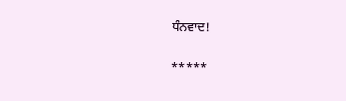ਧੰਨਵਾਦ!

*****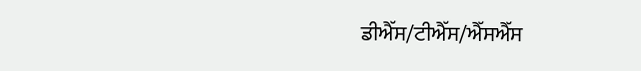ਡੀਐੱਸ/ਟੀਐੱਸ/ਐੱਸਐੱਸ